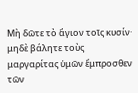Μὴ δῶτε τὸ ἅγιον τοῖς κυσίν· μηδὲ βάλητε τοὺς μαργαρίτας ὑμῶν ἔμπροσθεν τῶν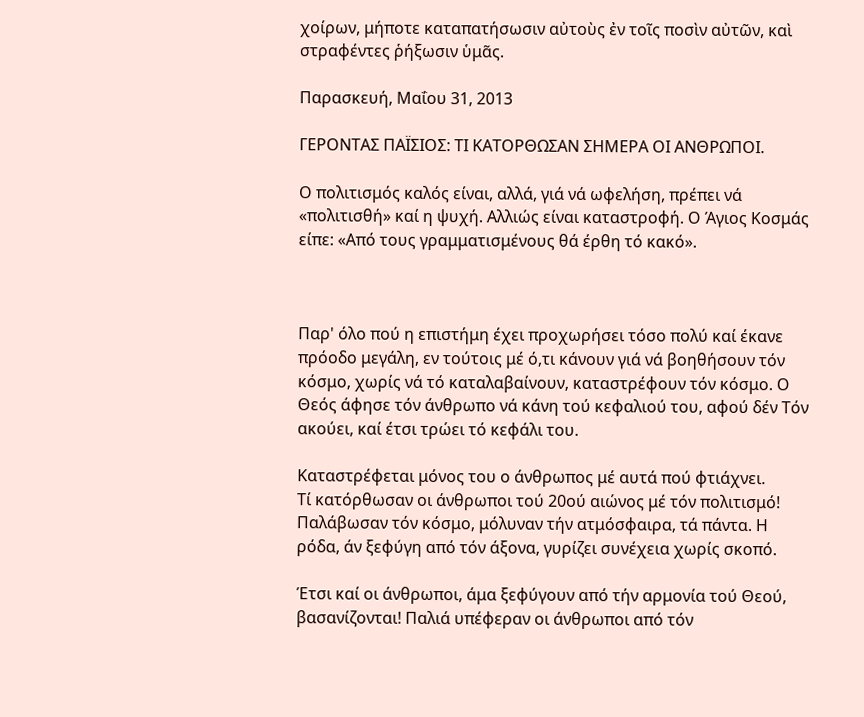χοίρων, μήποτε καταπατήσωσιν αὐτοὺς ἐν τοῖς ποσὶν αὐτῶν, καὶ στραφέντες ῥήξωσιν ὑμᾶς.

Παρασκευή, Μαΐου 31, 2013

ΓΕΡΟΝΤΑΣ ΠΑΪΣΙΟΣ: ΤΙ ΚΑΤΟΡΘΩΣΑΝ ΣΗΜΕΡΑ ΟΙ ΑΝΘΡΩΠΟΙ.

Ο πολιτισμός καλός είναι, αλλά, γιά νά ωφελήση, πρέπει νά «πολιτισθή» καί η ψυχή. Αλλιώς είναι καταστροφή. Ο Άγιος Κοσμάς είπε: «Από τους γραμματισμένους θά έρθη τό κακό».



Παρ' όλο πού η επιστήμη έχει προχωρήσει τόσο πολύ καί έκανε πρόοδο μεγάλη, εν τούτοις μέ ό,τι κάνουν γιά νά βοηθήσουν τόν κόσμο, χωρίς νά τό καταλαβαίνουν, καταστρέφουν τόν κόσμο. Ο Θεός άφησε τόν άνθρωπο νά κάνη τού κεφαλιού του, αφού δέν Τόν ακούει, καί έτσι τρώει τό κεφάλι του.

Καταστρέφεται μόνος του ο άνθρωπος μέ αυτά πού φτιάχνει.
Τί κατόρθωσαν οι άνθρωποι τού 20ού αιώνος μέ τόν πολιτισμό! Παλάβωσαν τόν κόσμο, μόλυναν τήν ατμόσφαιρα, τά πάντα. Η ρόδα, άν ξεφύγη από τόν άξονα, γυρίζει συνέχεια χωρίς σκοπό.

Έτσι καί οι άνθρωποι, άμα ξεφύγουν από τήν αρμονία τού Θεού, βασανίζονται! Παλιά υπέφεραν οι άνθρωποι από τόν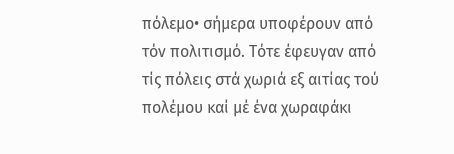πόλεμο• σήμερα υποφέρουν από τόν πολιτισμό. Τότε έφευγαν από τίς πόλεις στά χωριά εξ αιτίας τού πολέμου καί μέ ένα χωραφάκι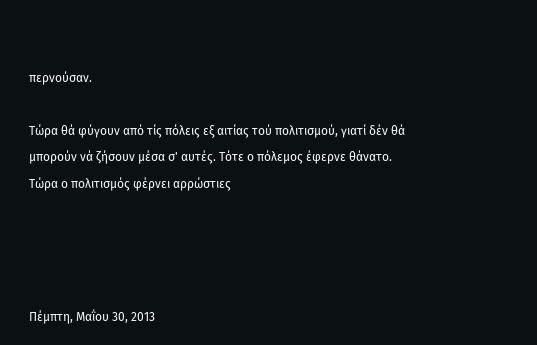περνούσαν.

Τώρα θά φύγουν από τίς πόλεις εξ αιτίας τού πολιτισμού, γιατί δέν θά μπορούν νά ζήσουν μέσα σ' αυτές. Τότε ο πόλεμος έφερνε θάνατο. Τώρα ο πολιτισμός φέρνει αρρώστιες




Πέμπτη, Μαΐου 30, 2013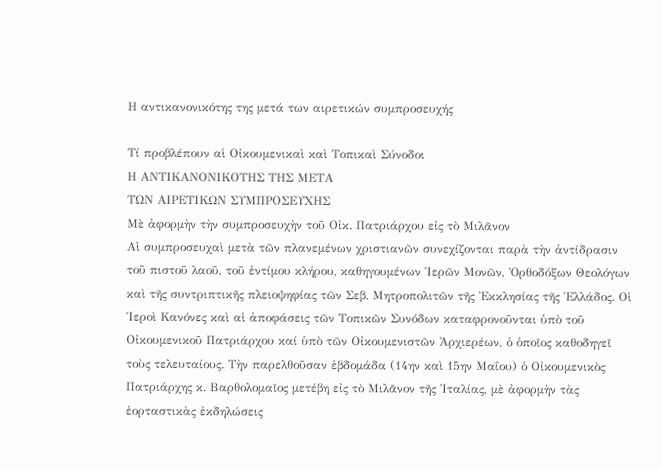Η αντικανονικότης της μετά των αιρετικών συμπροσευχής

Τί προβλέπουν αἱ Οἰκουμενικαὶ καὶ Τοπικαὶ Σύνοδοι
Η ΑΝΤΙΚΑΝΟΝΙΚΟΤΗΣ ΤΗΣ ΜΕΤΑ
ΤΩΝ ΑΙΡΕΤΙΚΩΝ ΣΥΜΠΡΟΣΕΥΧΗΣ
Μὲ ἀφορμὴν τὴν συμπροσευχὴν τοῦ Οἰκ. Πατριάρχου εἰς τὸ Μιλᾶνον
Αἱ συμπροσευχαὶ μετὰ τῶν πλανεμένων χριστιανῶν συνεχίζονται παρὰ τὴν ἀντίδρασιν τοῦ πιστοῦ λαοῦ, τοῦ ἐντίμου κλήρου, καθηγουμένων Ἱερῶν Μονῶν, Ὀρθοδόξων Θεολόγων καὶ τῆς συντριπτικῆς πλειοψηφίας τῶν Σεβ. Μητροπολιτῶν τῆς Ἐκκλησίας τῆς Ἑλλάδος. Οἱ Ἱεροὶ Κανόνες καὶ αἱ ἀποφάσεις τῶν Τοπικῶν Συνόδων καταφρονοῦνται ὑπὸ τοῦ Οἰκουμενικοῦ Πατριάρχου καί ὑπὸ τῶν Οἰκουμενιστῶν Ἀρχιερέων, ὁ ὁποῖος καθοδηγεῖ τοὺς τελευταίους. Τὴν παρελθοῦσαν ἑβδομάδα (14ην καὶ 15ην Μαΐου) ὁ Οἰκουμενικὸς Πατριάρχης κ. Βαρθολομαῖος μετέβη εἰς τὸ Μιλᾶνον τῆς Ἰταλίας, μὲ ἀφορμὴν τὰς ἑορταστικὰς ἐκδηλώσεις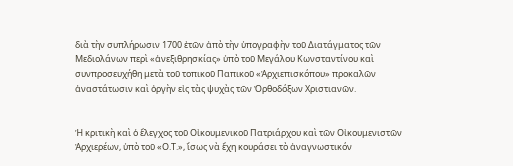διὰ τὴν συπλήρωσιν 1700 ἐτῶν ἀπὸ τὴν ὑπογραφὴν τοῦ Διατάγματος τῶν Μεδιολάνων περὶ «ἀνεξιθρησκίας» ὑπὸ τοῦ Μεγάλου Κωνσταντίνου καὶ συνπροσευχήθη μετὰ τοῦ τοπικοῦ Παπικοῦ «Ἀρχιεπισκόπου» προκαλῶν ἀναστάτωσιν καὶ ὀργὴν εἰς τὰς ψυχὰς τῶν Ὀρθοδόξων Χριστιανῶν.


Ἡ κριτικὴ καὶ ὁ ἔλεγχος τοῦ Οἰκουμενικοῦ Πατριάρχου καὶ τῶν Οἰκουμενιστῶν Ἀρχιερέων, ὑπὸ τοῦ «Ο.Τ.», ἴσως νὰ ἔχη κουράσει τὸ ἀναγνωστικόν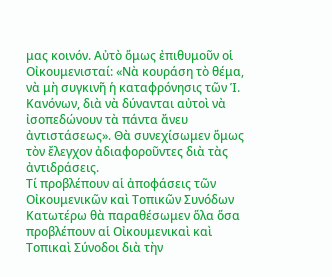μας κοινόν. Αὐτὸ ὅμως ἐπιθυμοῦν οἱ Οἰκουμενισταί: «Νὰ κουράση τὸ θέμα, νὰ μὴ συγκινῆ ἡ καταφρόνησις τῶν Ἱ. Κανόνων, διὰ νὰ δύνανται αὐτοὶ νὰ ἰσοπεδώνουν τὰ πάντα ἄνευ ἀντιστάσεως». Θὰ συνεχίσωμεν ὅμως τὸν ἔλεγχον ἀδιαφοροῦντες διὰ τὰς ἀντιδράσεις.
Τί προβλέπουν αἱ ἀποφάσεις τῶν Οἰκουμενικῶν καὶ Τοπικῶν Συνόδων
Κατωτέρω θὰ παραθέσωμεν ὅλα ὅσα προβλέπουν αἱ Οἰκουμενικαὶ καὶ Τοπικαὶ Σύνοδοι διὰ τὴν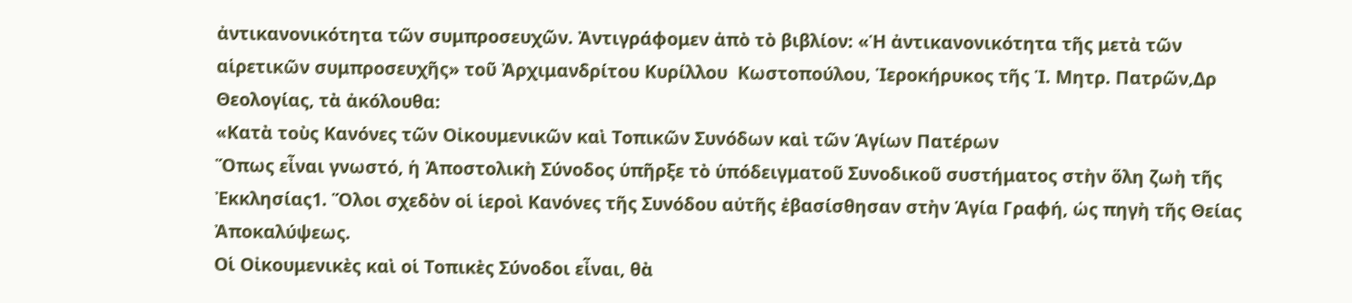ἀντικανονικότητα τῶν συμπροσευχῶν. Ἀντιγράφομεν ἀπὸ τὸ βιβλίον: «Ἡ ἀντικανονικότητα τῆς μετὰ τῶν αἱρετικῶν συμπροσευχῆς» τοῦ Ἀρχιμανδρίτου Κυρίλλου  Κωστοπούλου, Ἱεροκήρυκος τῆς Ἱ. Μητρ. Πατρῶν,Δρ Θεολογίας, τὰ ἀκόλουθα:
«Κατὰ τοὺς Κανόνες τῶν Οἰκουμενικῶν καὶ Τοπικῶν Συνόδων καὶ τῶν Ἁγίων Πατέρων
Ὅπως εἶναι γνωστό, ἡ Ἀποστολικὴ Σύνοδος ὑπῆρξε τὸ ὑπόδειγματοῦ Συνοδικοῦ συστήματος στὴν ὅλη ζωὴ τῆς Ἐκκλησίας1. Ὅλοι σχεδὸν οἱ ἱεροὶ Κανόνες τῆς Συνόδου αὐτῆς ἐβασίσθησαν στὴν Ἁγία Γραφή, ὡς πηγὴ τῆς Θείας Ἀποκαλύψεως.
Οἱ Οἰκουμενικὲς καὶ οἱ Τοπικὲς Σύνοδοι εἶναι, θὰ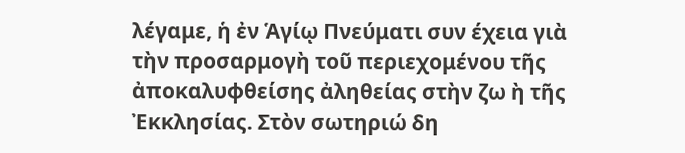λέγαμε, ἡ ἐν Ἁγίῳ Πνεύματι συν έχεια γιὰ τὴν προσαρμογὴ τοῦ περιεχομένου τῆς ἀποκαλυφθείσης ἀληθείας στὴν ζω ὴ τῆς Ἐκκλησίας. Στὸν σωτηριώ δη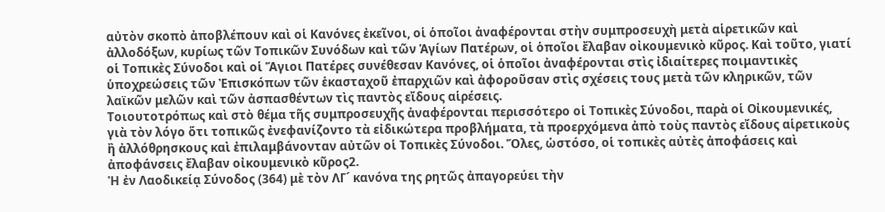αὐτὸν σκοπὸ ἀποβλέπουν καὶ οἱ Κανόνες ἐκεῖνοι, οἱ ὁποῖοι ἀναφέρονται στὴν συμπροσευχὴ μετὰ αἱρετικῶν καὶ ἀλλοδόξων, κυρίως τῶν Τοπικῶν Συνόδων καὶ τῶν Ἁγίων Πατέρων, οἱ ὁποῖοι ἔλαβαν οἰκουμενικὸ κῦρος. Καὶ τοῦτο, γιατί οἱ Τοπικὲς Σύνοδοι καὶ οἱ Ἅγιοι Πατέρες συνέθεσαν Κανόνες, οἱ ὁποῖοι ἀναφέρονται στὶς ἰδιαίτερες ποιμαντικὲς ὑποχρεώσεις τῶν Ἐπισκόπων τῶν ἑκασταχοῦ ἐπαρχιῶν καὶ ἀφοροῦσαν στὶς σχέσεις τους μετὰ τῶν κληρικῶν, τῶν λαϊκῶν μελῶν καὶ τῶν ἀσπασθέντων τὶς παντὸς εἴδους αἱρέσεις.
Τοιουτοτρόπως καὶ στὸ θέμα τῆς συμπροσευχῆς ἀναφέρονται περισσότερο οἱ Τοπικὲς Σύνοδοι, παρὰ οἱ Οἰκουμενικές, γιὰ τὸν λόγο ὅτι τοπικῶς ἐνεφανίζοντο τὰ εἰδικώτερα προβλήματα, τὰ προερχόμενα ἀπὸ τοὺς παντὸς εἴδους αἱρετικοὺς ἢ ἀλλόθρησκους καὶ ἐπιλαμβάνονταν αὐτῶν οἱ Τοπικὲς Σύνοδοι. Ὅλες, ὡστόσο, οἱ τοπικὲς αὐτὲς ἀποφάσεις καὶ ἀποφάνσεις ἔλαβαν οἰκουμενικὸ κῦρος2.
Ἡ ἐν Λαοδικείᾳ Σύνοδος (364) μὲ τὸν ΛΓ´ κανόνα της ρητῶς ἀπαγορεύει τὴν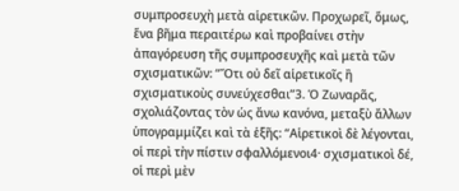συμπροσευχὴ μετὰ αἱρετικῶν. Προχωρεῖ, ὅμως, ἕνα βῆμα περαιτέρω καὶ προβαίνει στὴν ἀπαγόρευση τῆς συμπροσευχῆς καὶ μετὰ τῶν σχισματικῶν: “Ὅτι οὐ δεῖ αἱρετικοῖς ἢ σχισματικοὺς συνεύχεσθαι”3. Ὁ Ζωναρᾶς, σχολιάζοντας τὸν ὡς ἄνω κανόνα, μεταξὺ ἄλλων ὑπογραμμίζει καὶ τὰ ἑξῆς: “Αἱρετικοὶ δὲ λέγονται, οἱ περὶ τὴν πίστιν σφαλλόμενοι4· σχισματικοὶ δέ, οἱ περὶ μὲν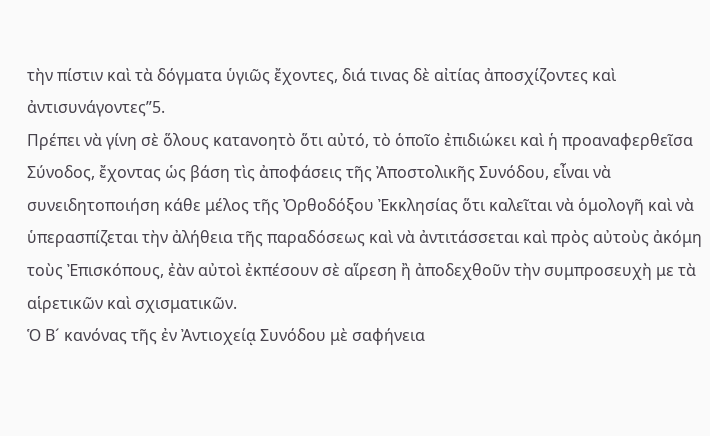τὴν πίστιν καὶ τὰ δόγματα ὑγιῶς ἔχοντες, διά τινας δὲ αἰτίας ἀποσχίζοντες καὶ ἀντισυνάγοντες”5.
Πρέπει νὰ γίνη σὲ ὅλους κατανοητὸ ὅτι αὐτό, τὸ ὁποῖο ἐπιδιώκει καὶ ἡ προαναφερθεῖσα Σύνοδος, ἔχοντας ὡς βάση τὶς ἀποφάσεις τῆς Ἀποστολικῆς Συνόδου, εἶναι νὰ συνειδητοποιήση κάθε μέλος τῆς Ὀρθοδόξου Ἐκκλησίας ὅτι καλεῖται νὰ ὁμολογῆ καὶ νὰ ὑπερασπίζεται τὴν ἀλήθεια τῆς παραδόσεως καὶ νὰ ἀντιτάσσεται καὶ πρὸς αὐτοὺς ἀκόμη τοὺς Ἐπισκόπους, ἐὰν αὐτοὶ ἐκπέσουν σὲ αἵρεση ἢ ἀποδεχθοῦν τὴν συμπροσευχὴ με τὰ αἱρετικῶν καὶ σχισματικῶν.
Ὁ Β´ κανόνας τῆς ἐν Ἀντιοχείᾳ Συνόδου μὲ σαφήνεια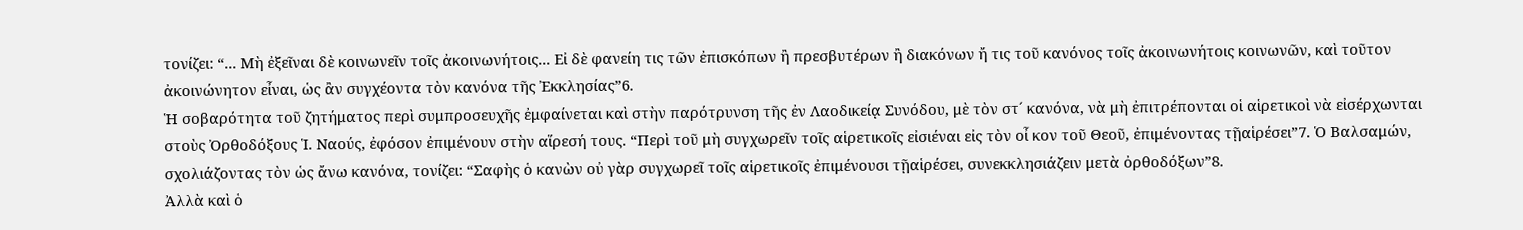τονίζει: “... Μὴ ἐξεῖναι δὲ κοινωνεῖν τοῖς ἀκοινωνήτοις... Εἰ δὲ φανείη τις τῶν ἐπισκόπων ἢ πρεσβυτέρων ἢ διακόνων ἤ τις τοῦ κανόνος τοῖς ἀκοινωνήτοις κοινωνῶν, καὶ τοῦτον ἀκοινώνητον εἶναι, ὡς ἂν συγχέοντα τὸν κανόνα τῆς Ἐκκλησίας”6.
Ἡ σοβαρότητα τοῦ ζητήματος περὶ συμπροσευχῆς ἐμφαίνεται καὶ στὴν παρότρυνση τῆς ἐν Λαοδικείᾳ Συνόδου, μὲ τὸν στ´ κανόνα, νὰ μὴ ἐπιτρέπονται οἱ αἱρετικοὶ νὰ εἰσέρχωνται στοὺς Ὀρθοδόξους Ἱ. Ναούς, ἐφόσον ἐπιμένουν στὴν αἵρεσή τους. “Περὶ τοῦ μὴ συγχωρεῖν τοῖς αἱρετικοῖς εἰσιέναι εἰς τὸν οἶ κον τοῦ Θεοῦ, ἐπιμένοντας τῇαἱρέσει”7. Ὁ Βαλσαμών, σχολιάζοντας τὸν ὡς ἄνω κανόνα, τονίζει: “Σαφὴς ὁ κανὼν οὐ γὰρ συγχωρεῖ τοῖς αἱρετικοῖς ἐπιμένουσι τῇαἱρέσει, συνεκκλησιάζειν μετὰ ὀρθοδόξων”8.
Ἀλλὰ καὶ ὁ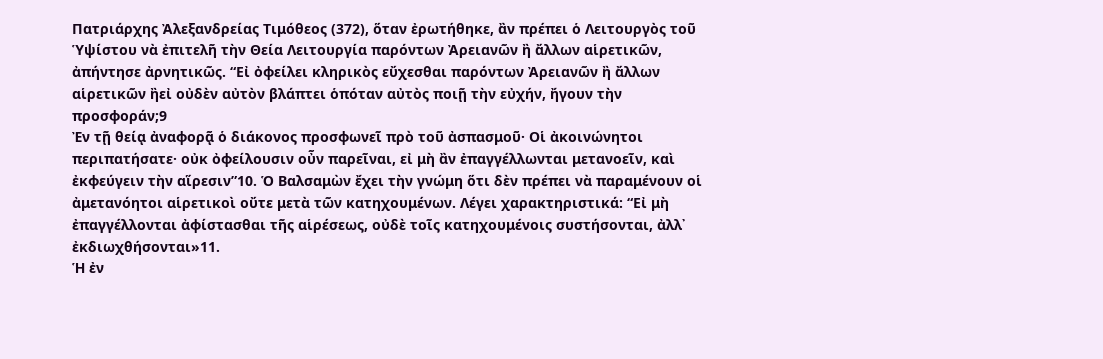Πατριάρχης Ἀλεξανδρείας Τιμόθεος (372), ὅταν ἐρωτήθηκε, ἂν πρέπει ὁ Λειτουργὸς τοῦ Ὑψίστου νὰ ἐπιτελῆ τὴν Θεία Λειτουργία παρόντων Ἀρειανῶν ἢ ἄλλων αἱρετικῶν, ἀπήντησε ἀρνητικῶς. “Εἰ ὀφείλει κληρικὸς εὔχεσθαι παρόντων Ἀρειανῶν ἢ ἄλλων αἱρετικῶν ἢεἰ οὐδὲν αὐτὸν βλάπτει ὁπόταν αὐτὸς ποιῇ τὴν εὐχήν, ἤγουν τὴν προσφοράν;9
Ἐν τῇ θείᾳ ἀναφορᾷ ὁ διάκονος προσφωνεῖ πρὸ τοῦ ἀσπασμοῦ· Οἱ ἀκοινώνητοι περιπατήσατε· οὐκ ὀφείλουσιν οὖν παρεῖναι, εἰ μὴ ἂν ἐπαγγέλλωνται μετανοεῖν, καὶ ἐκφεύγειν τὴν αἵρεσιν”10. Ὁ Βαλσαμὼν ἔχει τὴν γνώμη ὅτι δὲν πρέπει νὰ παραμένουν οἱ ἀμετανόητοι αἱρετικοὶ οὔτε μετὰ τῶν κατηχουμένων. Λέγει χαρακτηριστικά: “Εἰ μὴ ἐπαγγέλλονται ἀφίστασθαι τῆς αἱρέσεως, οὐδὲ τοῖς κατηχουμένοις συστήσονται, ἀλλ᾽ ἐκδιωχθήσονται»11.
Ἡ ἐν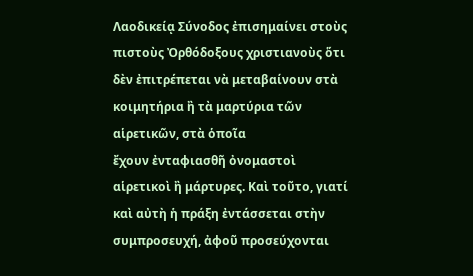Λαοδικείᾳ Σύνοδος ἐπισημαίνει στοὺς πιστοὺς Ὀρθόδοξους χριστιανοὺς ὅτι δὲν ἐπιτρέπεται νὰ μεταβαίνουν στὰ κοιμητήρια ἢ τὰ μαρτύρια τῶν αἱρετικῶν, στὰ ὁποῖα
ἔχουν ἐνταφιασθῆ ὀνομαστοὶ αἱρετικοὶ ἢ μάρτυρες. Καὶ τοῦτο, γιατί καὶ αὐτὴ ἡ πράξη ἐντάσσεται στὴν συμπροσευχή, ἀφοῦ προσεύχονται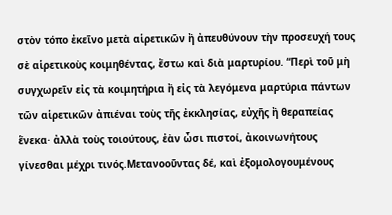στὸν τόπο ἐκεῖνο μετὰ αἱρετικῶν ἢ ἀπευθύνουν τὴν προσευχή τους σὲ αἱρετικοὺς κοιμηθέντας, ἔστω καὶ διὰ μαρτυρίου. “Περὶ τοῦ μὴ συγχωρεῖν εἰς τὰ κοιμητήρια ἢ εἰς τὰ λεγόμενα μαρτύρια πάντων τῶν αἱρετικῶν ἀπιέναι τοὺς τῆς ἐκκλησίας, εὐχῆς ἢ θεραπείας ἕνεκα· ἀλλὰ τοὺς τοιούτους, ἐὰν ὦσι πιστοί, ἀκοινωνήτους γίνεσθαι μέχρι τινός.Μετανοοῦντας δέ, καὶ ἐξομολογουμένους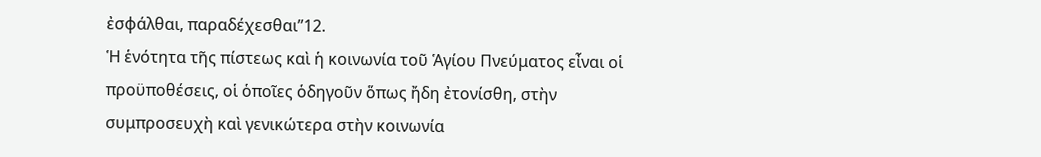ἐσφάλθαι, παραδέχεσθαι”12.
Ἡ ἑνότητα τῆς πίστεως καὶ ἡ κοινωνία τοῦ Ἁγίου Πνεύματος εἶναι οἱ προϋποθέσεις, οἱ ὁποῖες ὁδηγοῦν ὅπως ἤδη ἐτονίσθη, στὴν συμπροσευχὴ καὶ γενικώτερα στὴν κοινωνία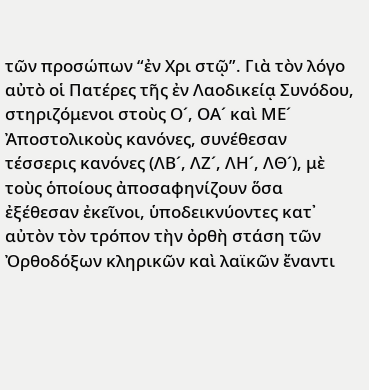τῶν προσώπων “ἐν Χρι στῷ”. Γιὰ τὸν λόγο αὐτὸ οἱ Πατέρες τῆς ἐν Λαοδικείᾳ Συνόδου, στηριζόμενοι στοὺς Ο´, ΟΑ´ καὶ ΜΕ´ Ἀποστολικοὺς κανόνες, συνέθεσαν τέσσερις κανόνες (ΛΒ´, ΛΖ´, ΛΗ´, ΛΘ´), μὲ τοὺς ὁποίους ἀποσαφηνίζουν ὅσα ἐξέθεσαν ἐκεῖνοι, ὑποδεικνύοντες κατ᾽ αὐτὸν τὸν τρόπον τὴν ὀρθὴ στάση τῶν Ὀρθοδόξων κληρικῶν καὶ λαϊκῶν ἔναντι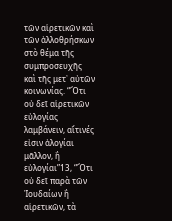τῶν αἱρετικῶν καὶ τῶν ἀλλοθρήσκων στὸ θέμα τῆς συμπροσευχῆς καὶ τῆς μετ᾽ αὐτῶν κοινωνίας. “Ὅτι οὐ δεῖ αἱρετικῶν εὐλογίας λαμβάνειν, αἵτινές εἰσιν ἀλογίαι μᾶλλον, ἢ εὐλογίαι”13, “Ὅτι οὐ δεῖ παρὰ τῶν Ἰουδαίων ἢ αἱρετικῶν, τὰ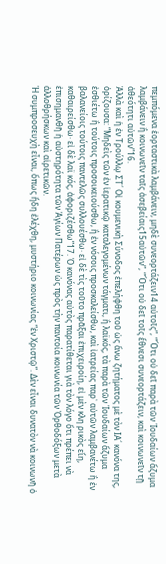πεμπόμενα ἑορταστικὰ λαμβάνειν, μηδὲ συνεορτάζειν14 αὐτοῖς”, “Ὅτι οὐ δεῖ παρὰ τῶν Ἰουδαίων ἄζυμα λαμβάνειν ἢ κοινωνεῖν ταῖς ἀσεβείαις15αὐτῶν”, “Ὅτι οὐ δεῖ τοῖς ἔθνεσι συνεορτάζειν, καὶ κοινωνεῖν τῇ ἀθεότητι αὐτῶν”16.
Ἀλλὰ καὶ ἡ ἐν Τρούλλῳ ΣΤ´ Οἰ κουμενικὴ Σύνοδος ἐπελήφθη τοῦ ὡς ἄνω ζητήματος μὲ τὸν ΙΑ´ κανόνα της, ὁρίζουσα: “Μηδεὶς τῶν ἐν ἱερατικῷ καταλεγομένων τάγματι, ἢ λαϊκός, τὰ παρὰ τῶν Ἰουδαίων ἄζυμα ἐσθιέτω ἢ τούτοις προσοικειούσθω, ἢ ἐν νόσοις προσκαλείσθω, καὶ ἰατρείας παρ᾽ αὐτῶν λαμβανέτω ἢ ἐν βαλανείοις τούτοις παντελῶς συλλουέσθω· εἰ δὲ τὶς τοῦτο πρᾶξαι ἐπιχειροίη, εἰ μὲν κλη ρικὸς εἴη, καθαιρείσθω· εἰ δὲ λαϊ κός, ἀφοριζέσθω”17. Ὁ κανόνας αὐτὸς παρατίθεται γιὰ τὸν λόγο ὅτι πρέπει νὰ ἐπισημανθῆ ἡ αὐστηρότητα τῶν Ἁγίων Πατέρων ὡς πρὸς τὴν παντοία κοινωνία τῶν Ὀρθοδόξων μετὰ ἀλλοθρήσκων καὶ αἱρετικῶν.
Ἡ συμπροσευχὴ εἶναι, ὅπως ἤδη ἐλέχθη, μυστήριο κοινωνίας “ἐν Χριστῷ”. Δὲν εἶναι δυνατὸν νὰ κοινωνῆ ὁ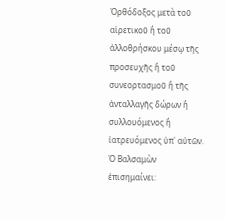Ὀρθόδοξος μετὰ τοῦ αἱρετικοῦ ἢ τοῦ ἀλλοθρήσκου μέσῳ τῆς προσευχῆς ἢ τοῦ συνεορτασμοῦ ἢ τῆς ἀνταλλαγῆς δώρων ἢ συλλουόμενος ἢ ἰατρευόμενος ὑπ᾽ αὐτῶν. Ὁ Βαλσαμὼν ἐπισημαίνει: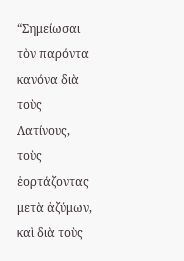“Σημείωσαι τὸν παρόντα κανόνα διὰ τοὺς Λατίνους, τοὺς ἑορτάζοντας μετὰ ἀζύμων, καὶ διὰ τοὺς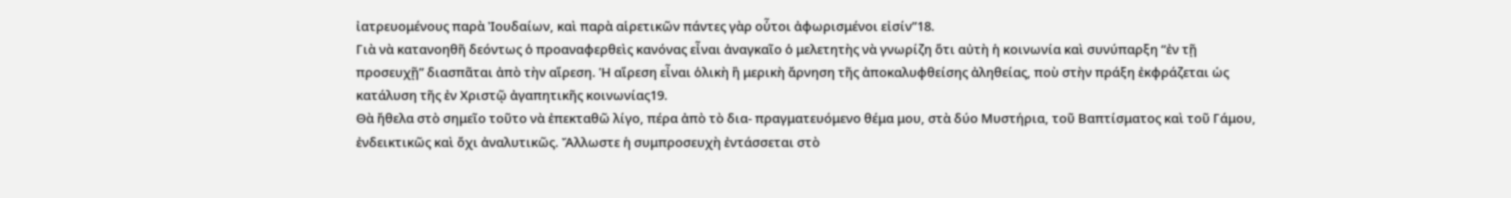ἰατρευομένους παρὰ Ἰουδαίων, καὶ παρὰ αἱρετικῶν πάντες γὰρ οὗτοι ἀφωρισμένοι εἰσίν”18.
Γιὰ νὰ κατανοηθῆ δεόντως ὁ προαναφερθεὶς κανόνας εἶναι ἀναγκαῖο ὁ μελετητὴς νὰ γνωρίζη ὅτι αὐτὴ ἡ κοινωνία καὶ συνύπαρξη “ἐν τῇ προσευχῇ” διασπᾶται ἀπὸ τὴν αἵρεση. Ἡ αἵρεση εἶναι ὁλικὴ ἢ μερικὴ ἄρνηση τῆς ἀποκαλυφθείσης ἀληθείας, ποὺ στὴν πράξη ἐκφράζεται ὡς κατάλυση τῆς ἐν Χριστῷ ἀγαπητικῆς κοινωνίας19.
Θὰ ἤθελα στὸ σημεῖο τοῦτο νὰ ἐπεκταθῶ λίγο, πέρα ἀπὸ τὸ δια- πραγματευόμενο θέμα μου, στὰ δύο Μυστήρια, τοῦ Βαπτίσματος καὶ τοῦ Γάμου, ἐνδεικτικῶς καὶ ὄχι ἀναλυτικῶς. Ἄλλωστε ἡ συμπροσευχὴ ἐντάσσεται στὸ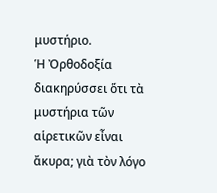μυστήριο.
Ἡ Ὀρθοδοξία διακηρύσσει ὅτι τὰ μυστήρια τῶν αἱρετικῶν εἶναι ἄκυρα; γιὰ τὸν λόγο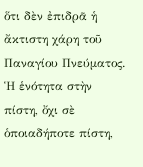ὅτι δὲν ἐπιδρᾶ ἡ ἄκτιστη χάρη τοῦ Παναγίου Πνεύματος. Ἡ ἑνότητα στὴν πίστη, ὄχι σὲ ὁποιαδήποτε πίστη,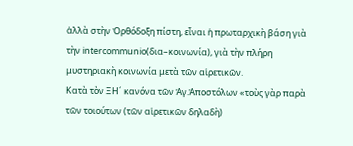ἀλλὰ στὴν Ὀρθόδοξη πίστη, εἶναι ἡ πρωταρχικὴ βάση γιὰ τὴν intercommunio(δια–κοινωνία), γιὰ τὴν πλήρη μυστηριακὴ κοινωνία μετὰ τῶν αἱρετικῶν.
Κατὰ τὸν ΞΗ´ κανόνα τῶν Ἁγ.Ἀποστόλων «τοὺς γὰρ παρὰ τῶν τοιούτων (τῶν αἱρετικῶν δηλαδὴ)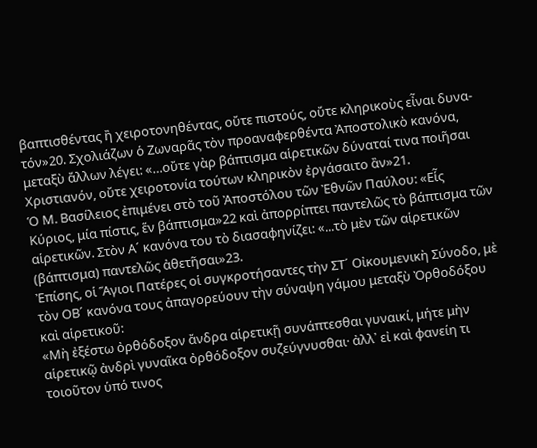βαπτισθέντας ἢ χειροτονηθέντας, οὔτε πιστούς, οὔτε κληρικοὺς εἶναι δυνα- τόν»20. Σχολιάζων ὁ Ζωναρᾶς τὸν προαναφερθέντα Ἀποστολικὸ κανόνα, μεταξὺ ἄλλων λέγει: «…οὔτε γὰρ βάπτισμα αἱρετικῶν δύναταί τινα ποιῆσαι Χριστιανόν, οὔτε χειροτονία τούτων κληρικὸν ἐργάσαιτο ἂν»21.
Ὁ Μ. Βασίλειος ἐπιμένει στὸ τοῦ Ἀποστόλου τῶν Ἐθνῶν Παύλου: «Εἷς Κύριος, μία πίστις, ἕν βάπτισμα»22 καὶ ἀπορρίπτει παντελῶς τὸ βάπτισμα τῶν αἱρετικῶν. Στὸν Α´ κανόνα του τὸ διασαφηνίζει: «...τὸ μὲν τῶν αἱρετικῶν (βάπτισμα) παντελῶς ἀθετῆσαι»23.
Ἐπίσης, οἱ Ἅγιοι Πατέρες οἱ συγκροτήσαντες τὴν ΣΤ´ Οἰκουμενικὴ Σύνοδο, μὲ τὸν ΟΒ´ κανόνα τους ἀπαγορεύουν τὴν σύναψη γάμου μεταξὺ Ὀρθοδόξου καὶ αἱρετικοῦ:
«Μὴ ἐξέστω ὀρθόδοξον ἄνδρα αἱρετικῇ συνάπτεσθαι γυναικί, μήτε μὴν αἱρετικῷ ἀνδρὶ γυναῖκα ὀρθόδοξον συζεύγνυσθαι· ἀλλ᾽ εἰ καὶ φανείη τι τοιοῦτον ὑπό τινος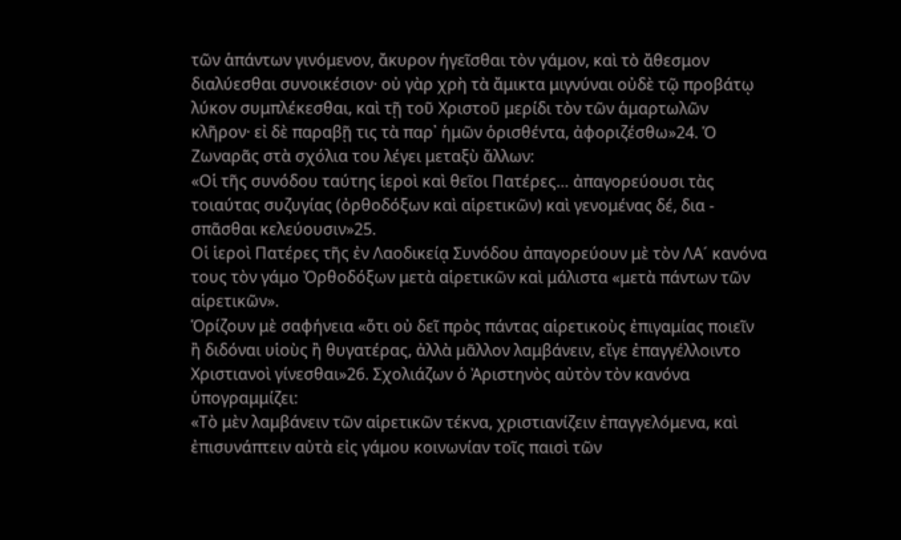τῶν ἁπάντων γινόμενον, ἄκυρον ἡγεῖσθαι τὸν γάμον, καὶ τὸ ἄθεσμον διαλύεσθαι συνοικέσιον· οὐ γὰρ χρὴ τὰ ἄμικτα μιγνύναι οὐδὲ τῷ προβάτῳ λύκον συμπλέκεσθαι, καὶ τῇ τοῦ Χριστοῦ μερίδι τὸν τῶν ἁμαρτωλῶν κλῆρον· εἰ δὲ παραβῇ τις τὰ παρ᾽ ἡμῶν ὁρισθέντα, ἀφοριζέσθω»24. Ὁ Ζωναρᾶς στὰ σχόλια του λέγει μεταξὺ ἄλλων:
«Οἱ τῆς συνόδου ταύτης ἱεροὶ καὶ θεῖοι Πατέρες… ἀπαγορεύουσι τὰς τοιαύτας συζυγίας (ὀρθοδόξων καὶ αἱρετικῶν) καὶ γενομένας δέ, δια - σπᾶσθαι κελεύουσιν»25.
Οἱ ἱεροὶ Πατέρες τῆς ἐν Λαοδικείᾳ Συνόδου ἀπαγορεύουν μὲ τὸν ΛΑ´ κανόνα τους τὸν γάμο Ὀρθοδόξων μετὰ αἱρετικῶν καὶ μάλιστα «μετὰ πάντων τῶν αἱρετικῶν».
Ὁρίζουν μὲ σαφήνεια «ὅτι οὐ δεῖ πρὸς πάντας αἱρετικοὺς ἐπιγαμίας ποιεῖν ἢ διδόναι υἱοὺς ἢ θυγατέρας, ἀλλὰ μᾶλλον λαμβάνειν, εἴγε ἐπαγγέλλοιντο Χριστιανοὶ γίνεσθαι»26. Σχολιάζων ὁ Ἀριστηνὸς αὐτὸν τὸν κανόνα ὑπογραμμίζει:
«Τὸ μὲν λαμβάνειν τῶν αἱρετικῶν τέκνα, χριστιανίζειν ἐπαγγελόμενα, καὶ ἐπισυνάπτειν αὐτὰ εἰς γάμου κοινωνίαν τοῖς παισὶ τῶν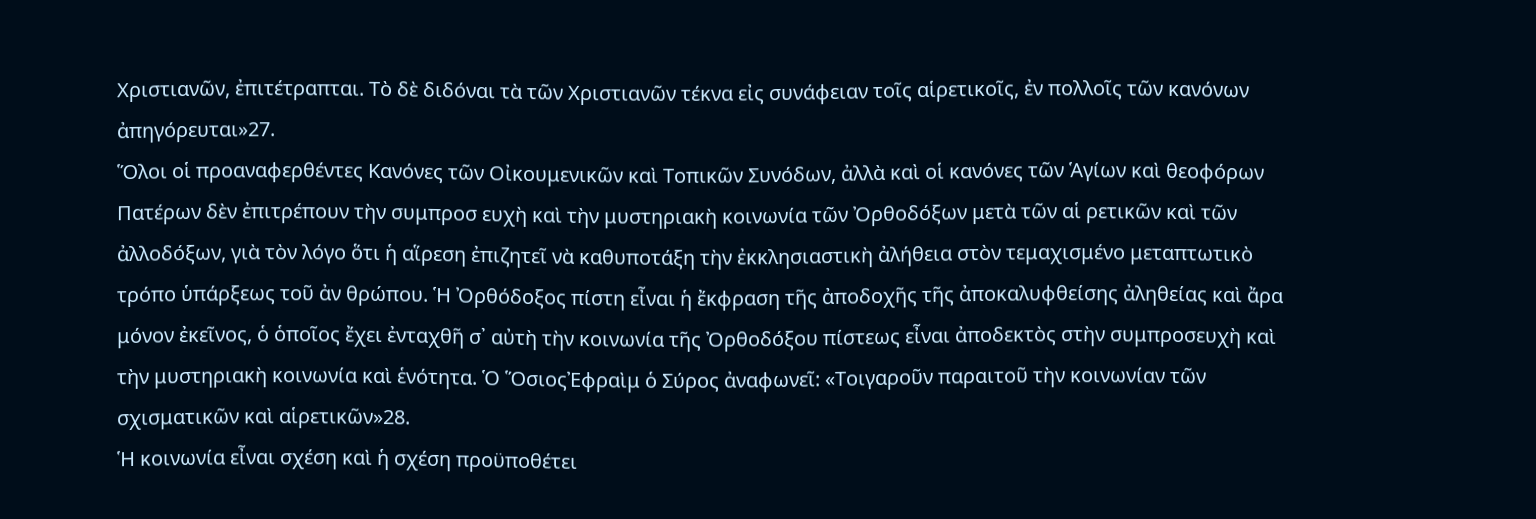Χριστιανῶν, ἐπιτέτραπται. Τὸ δὲ διδόναι τὰ τῶν Χριστιανῶν τέκνα εἰς συνάφειαν τοῖς αἱρετικοῖς, ἐν πολλοῖς τῶν κανόνων ἀπηγόρευται»27.
Ὅλοι οἱ προαναφερθέντες Κανόνες τῶν Οἰκουμενικῶν καὶ Τοπικῶν Συνόδων, ἀλλὰ καὶ οἱ κανόνες τῶν Ἁγίων καὶ θεοφόρων Πατέρων δὲν ἐπιτρέπουν τὴν συμπροσ ευχὴ καὶ τὴν μυστηριακὴ κοινωνία τῶν Ὀρθοδόξων μετὰ τῶν αἱ ρετικῶν καὶ τῶν ἀλλοδόξων, γιὰ τὸν λόγο ὅτι ἡ αἵρεση ἐπιζητεῖ νὰ καθυποτάξη τὴν ἐκκλησιαστικὴ ἀλήθεια στὸν τεμαχισμένο μεταπτωτικὸ τρόπο ὑπάρξεως τοῦ ἀν θρώπου. Ἡ Ὀρθόδοξος πίστη εἶναι ἡ ἔκφραση τῆς ἀποδοχῆς τῆς ἀποκαλυφθείσης ἀληθείας καὶ ἄρα μόνον ἐκεῖνος, ὁ ὁποῖος ἔχει ἐνταχθῆ σ᾽ αὐτὴ τὴν κοινωνία τῆς Ὀρθοδόξου πίστεως εἶναι ἀποδεκτὸς στὴν συμπροσευχὴ καὶ τὴν μυστηριακὴ κοινωνία καὶ ἑνότητα. Ὁ ὍσιοςἘφραὶμ ὁ Σύρος ἀναφωνεῖ: «Τοιγαροῦν παραιτοῦ τὴν κοινωνίαν τῶν σχισματικῶν καὶ αἱρετικῶν»28.
Ἡ κοινωνία εἶναι σχέση καὶ ἡ σχέση προϋποθέτει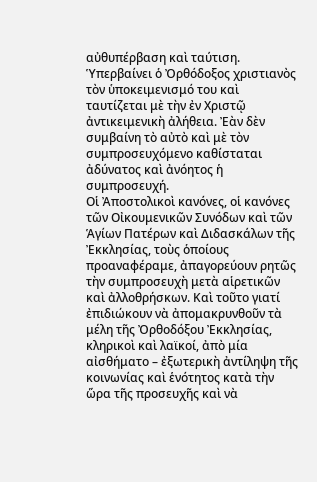αὐθυπέρβαση καὶ ταύτιση. Ὑπερβαίνει ὁ Ὀρθόδοξος χριστιανὸς τὸν ὑποκειμενισμό του καὶ ταυτίζεται μὲ τὴν ἐν Χριστῷ ἀντικειμενικὴ ἀλήθεια. Ἐὰν δὲν συμβαίνη τὸ αὐτὸ καὶ μὲ τὸν συμπροσευχόμενο καθίσταται ἀδύνατος καὶ ἀνόητος ἡ συμπροσευχή.
Οἱ Ἀποστολικοὶ κανόνες, οἱ κανόνες τῶν Οἰκουμενικῶν Συνόδων καὶ τῶν Ἁγίων Πατέρων καὶ Διδασκάλων τῆς Ἐκκλησίας, τοὺς ὁποίους προαναφέραμε, ἀπαγορεύουν ρητῶς τὴν συμπροσευχὴ μετὰ αἱρετικῶν καὶ ἀλλοθρήσκων. Καὶ τοῦτο γιατί ἐπιδιώκουν νὰ ἀπομακρυνθοῦν τὰ μέλη τῆς Ὀρθοδόξου Ἐκκλησίας, κληρικοὶ καὶ λαϊκοί, ἀπὸ μία αἰσθήματο – ἐξωτερικὴ ἀντίληψη τῆς κοινωνίας καὶ ἑνότητος κατὰ τὴν ὥρα τῆς προσευχῆς καὶ νὰ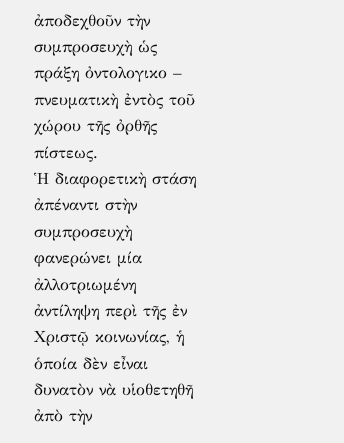ἀποδεχθοῦν τὴν συμπροσευχὴ ὡς πράξη ὀντολογικο – πνευματικὴ ἐντὸς τοῦ χώρου τῆς ὀρθῆς πίστεως.
Ἡ διαφορετικὴ στάση ἀπέναντι στὴν συμπροσευχὴ φανερώνει μία ἀλλοτριωμένη ἀντίληψη περὶ τῆς ἐν Χριστῷ κοινωνίας, ἡ ὁποία δὲν εἶναι δυνατὸν νὰ υἱοθετηθῆ ἀπὸ τὴν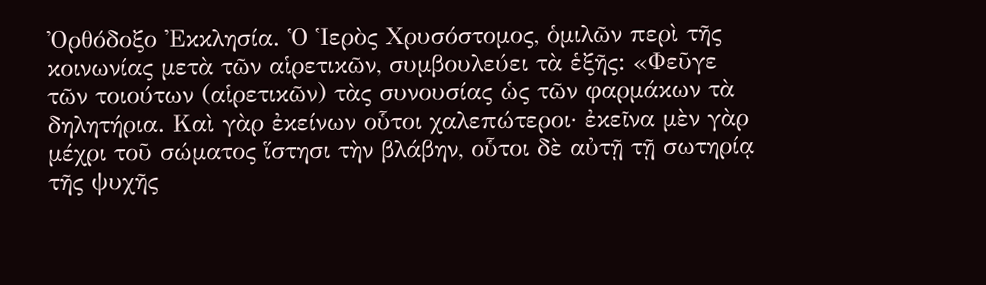Ὀρθόδοξο Ἐκκλησία. Ὁ Ἱερὸς Χρυσόστομος, ὁμιλῶν περὶ τῆς κοινωνίας μετὰ τῶν αἱρετικῶν, συμβουλεύει τὰ ἑξῆς: «Φεῦγε τῶν τοιούτων (αἱρετικῶν) τὰς συνουσίας ὡς τῶν φαρμάκων τὰ δηλητήρια. Καὶ γὰρ ἐκείνων οὗτοι χαλεπώτεροι· ἐκεῖνα μὲν γὰρ μέχρι τοῦ σώματος ἵστησι τὴν βλάβην, οὗτοι δὲ αὐτῇ τῇ σωτηρίᾳ τῆς ψυχῆς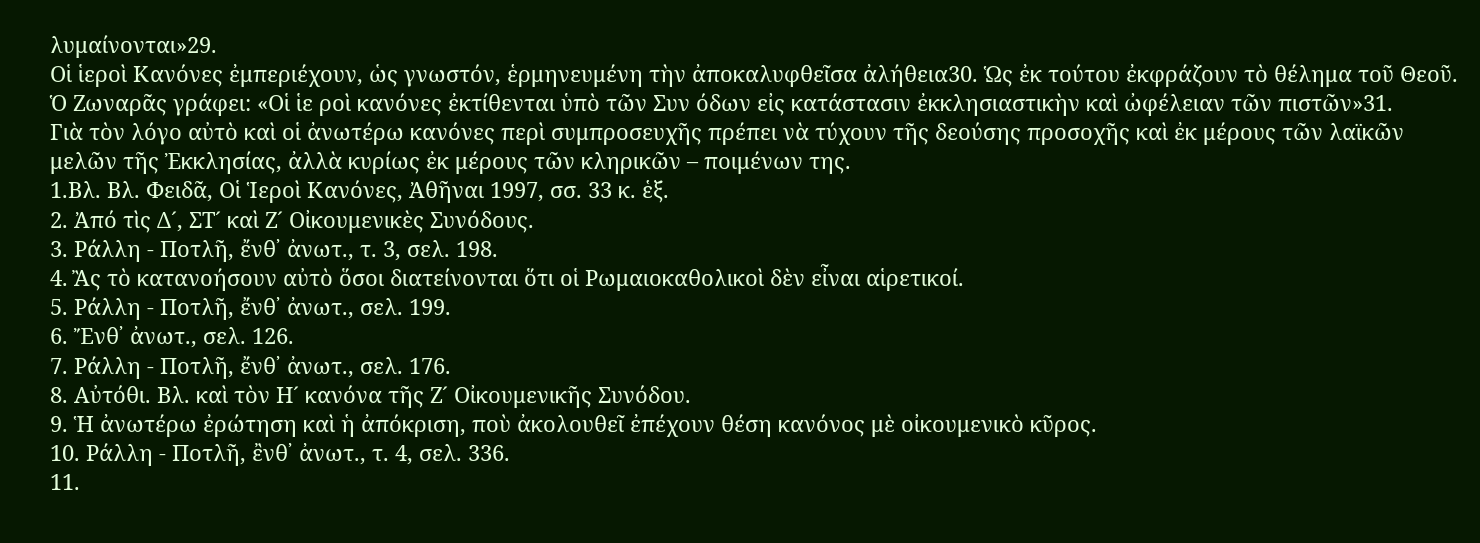λυμαίνονται»29.
Οἱ ἱεροὶ Κανόνες ἐμπεριέχουν, ὡς γνωστόν, ἑρμηνευμένη τὴν ἀποκαλυφθεῖσα ἀλήθεια30. Ὡς ἐκ τούτου ἐκφράζουν τὸ θέλημα τοῦ Θεοῦ. Ὁ Ζωναρᾶς γράφει: «Οἱ ἱε ροὶ κανόνες ἐκτίθενται ὑπὸ τῶν Συν όδων εἰς κατάστασιν ἐκκλησιαστικὴν καὶ ὠφέλειαν τῶν πιστῶν»31.
Γιὰ τὸν λόγο αὐτὸ καὶ οἱ ἀνωτέρω κανόνες περὶ συμπροσευχῆς πρέπει νὰ τύχουν τῆς δεούσης προσοχῆς καὶ ἐκ μέρους τῶν λαϊκῶν μελῶν τῆς Ἐκκλησίας, ἀλλὰ κυρίως ἐκ μέρους τῶν κληρικῶν – ποιμένων της.
1.Βλ. Βλ. Φειδᾶ, Οἱ Ἱεροὶ Κανόνες, Ἀθῆναι 1997, σσ. 33 κ. ἑξ.
2. Ἀπό τὶς Δ´, ΣΤ´ καὶ Ζ´ Οἰκουμενικὲς Συνόδους.
3. Ράλλη - Ποτλῆ, ἔνθ᾽ ἀνωτ., τ. 3, σελ. 198.
4. Ἂς τὸ κατανοήσουν αὐτὸ ὅσοι διατείνονται ὅτι οἱ Ρωμαιοκαθολικοὶ δὲν εἶναι αἱρετικοί.
5. Ράλλη - Ποτλῆ, ἔνθ᾽ ἀνωτ., σελ. 199.
6. Ἔνθ᾽ ἀνωτ., σελ. 126.
7. Ράλλη - Ποτλῆ, ἔνθ᾽ ἀνωτ., σελ. 176.
8. Αὐτόθι. Βλ. καὶ τὸν Η´ κανόνα τῆς Ζ´ Οἰκουμενικῆς Συνόδου.
9. Ἡ ἀνωτέρω ἐρώτηση καὶ ἡ ἀπόκριση, ποὺ ἀκολουθεῖ ἐπέχουν θέση κανόνος μὲ οἰκουμενικὸ κῦρος.
10. Ράλλη - Ποτλῆ, ἒνθ᾽ ἀνωτ., τ. 4, σελ. 336.
11.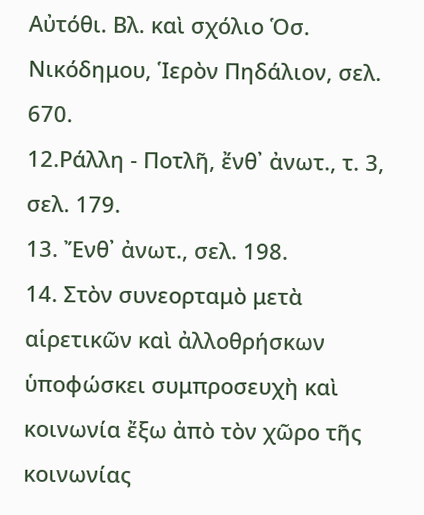Αὐτόθι. Βλ. καὶ σχόλιο Ὁσ. Νικόδημου, Ἱερὸν Πηδάλιον, σελ. 670.
12.Ράλλη - Ποτλῆ, ἔνθ᾽ ἀνωτ., τ. 3, σελ. 179.
13. Ἔνθ᾽ ἀνωτ., σελ. 198.
14. Στὸν συνεορταμὸ μετὰ αἱρετικῶν καὶ ἀλλοθρήσκων ὑποφώσκει συμπροσευχὴ καὶ κοινωνία ἔξω ἀπὸ τὸν χῶρο τῆς κοινωνίας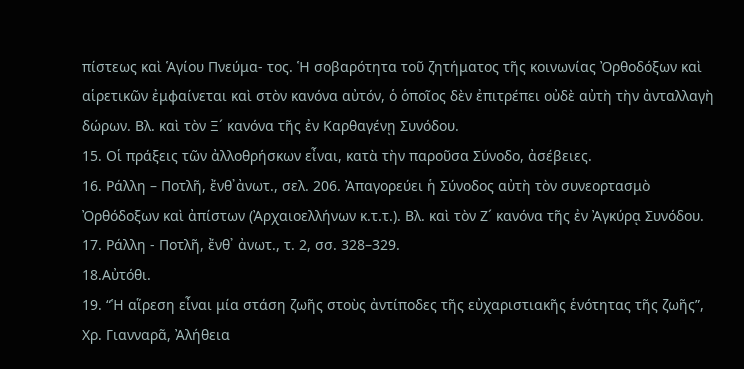πίστεως καὶ Ἁγίου Πνεύμα- τος. Ἡ σοβαρότητα τοῦ ζητήματος τῆς κοινωνίας Ὀρθοδόξων καὶ αἱρετικῶν ἐμφαίνεται καὶ στὸν κανόνα αὐτόν, ὁ ὁποῖος δὲν ἐπιτρέπει οὐδὲ αὐτὴ τὴν ἀνταλλαγὴ δώρων. Βλ. καὶ τὸν Ξ´ κανόνα τῆς ἐν Καρθαγένῃ Συνόδου.
15. Οἱ πράξεις τῶν ἀλλοθρήσκων εἶναι, κατὰ τὴν παροῦσα Σύνοδο, ἀσέβειες.
16. Ράλλη – Ποτλῆ, ἔνθ᾽ἀνωτ., σελ. 206. Ἀπαγορεύει ἡ Σύνοδος αὐτὴ τὸν συνεορτασμὸ Ὀρθόδοξων καὶ ἀπίστων (Ἀρχαιοελλήνων κ.τ.τ.). Βλ. καὶ τὸν Ζ´ κανόνα τῆς ἐν Ἀγκύρᾳ Συνόδου.
17. Ράλλη - Ποτλῆ, ἔνθ᾽ ἀνωτ., τ. 2, σσ. 328–329.
18.Αὐτόθι.
19. “Ἡ αἵρεση εἶναι μία στάση ζωῆς στοὺς ἀντίποδες τῆς εὐχαριστιακῆς ἑνότητας τῆς ζωῆς”, Χρ. Γιανναρᾶ, Ἀλήθεια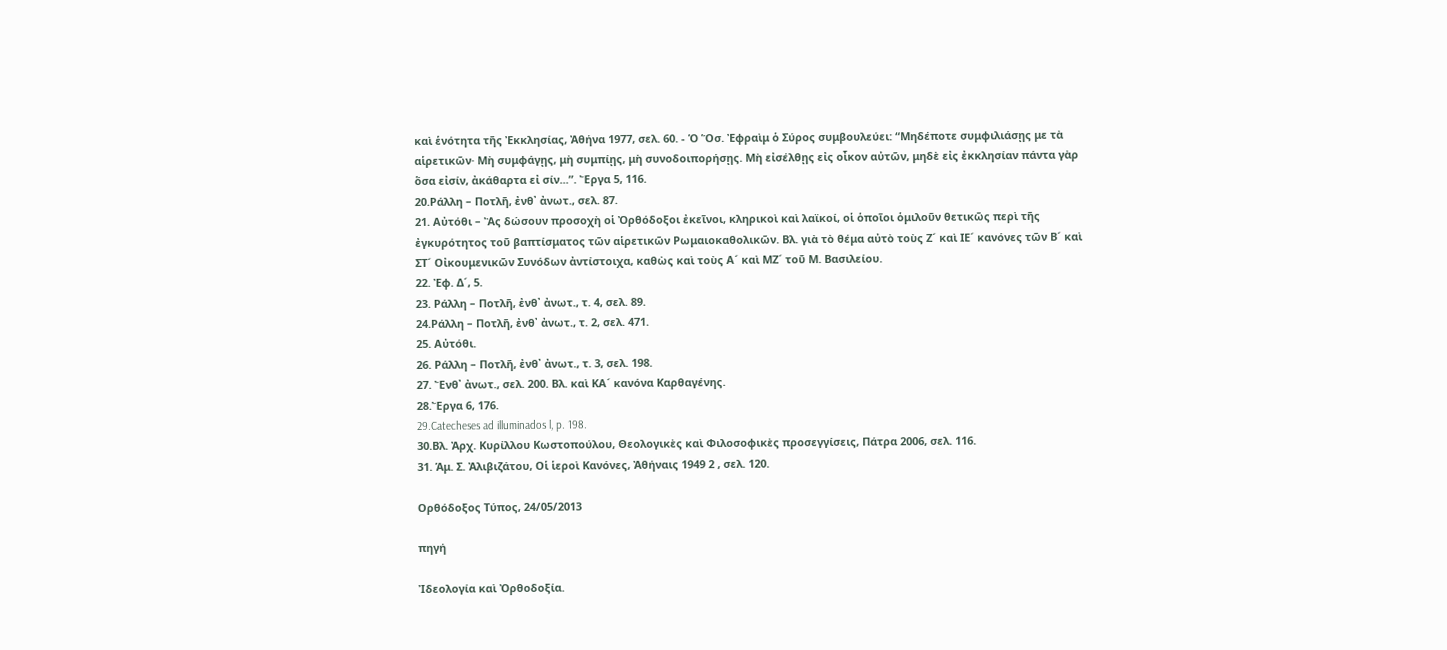καὶ ἑνότητα τῆς Ἐκκλησίας, Ἀθήνα 1977, σελ. 60. - Ὁ Ὅσ. Ἐφραὶμ ὁ Σύρος συμβουλεύει: “Μηδέποτε συμφιλιάσῃς με τὰ αἱρετικῶν· Μὴ συμφάγῃς, μὴ συμπίῃς, μὴ συνοδοιπορήσῃς. Μὴ εἰσέλθῃς εἰς οἶκον αὐτῶν, μηδὲ εἰς ἐκκλησίαν πάντα γὰρ ὅσα εἰσίν, ἀκάθαρτα εἰ σίν...”. Ἔργα 5, 116.
20.Ράλλη – Ποτλῆ, ἐνθ᾽ ἀνωτ., σελ. 87.
21. Αὐτόθι – Ἂς δώσουν προσοχὴ οἱ Ὀρθόδοξοι ἐκεῖνοι, κληρικοὶ καὶ λαϊκοί, οἱ ὁποῖοι ὁμιλοῦν θετικῶς περὶ τῆς ἐγκυρότητος τοῦ βαπτίσματος τῶν αἱρετικῶν Ρωμαιοκαθολικῶν. Βλ. γιὰ τὸ θέμα αὐτὸ τοὺς Ζ´ καὶ ΙΕ´ κανόνες τῶν Β´ καὶ ΣΤ´ Οἰκουμενικῶν Συνόδων ἀντίστοιχα, καθὼς καὶ τοὺς Α´ καὶ ΜΖ´ τοῦ Μ. Βασιλείου.
22. Ἐφ. Δ´, 5.
23. Ράλλη – Ποτλῆ, ἐνθ᾽ ἀνωτ., τ. 4, σελ. 89.
24.Ράλλη – Ποτλῆ, ἐνθ᾽ ἀνωτ., τ. 2, σελ. 471.
25. Αὐτόθι.
26. Ράλλη – Ποτλῆ, ἐνθ᾽ ἀνωτ., τ. 3, σελ. 198.
27. Ἔνθ᾽ ἀνωτ., σελ. 200. Βλ. καὶ ΚΑ´ κανόνα Καρθαγένης.
28.Ἔργα 6, 176.
29.Catecheses ad illuminados l, p. 198.
30.Βλ. Ἀρχ. Κυρίλλου Κωστοπούλου, Θεολογικὲς καὶ Φιλοσοφικὲς προσεγγίσεις, Πάτρα 2006, σελ. 116.
31. Ἁμ. Σ. Ἀλιβιζάτου, Οἱ ἱεροὶ Κανόνες, Ἀθήναις 1949 2 , σελ. 120.

Ορθόδοξος Τύπος, 24/05/2013

πηγή

Ἰδεολογία καὶ Ὀρθοδοξία.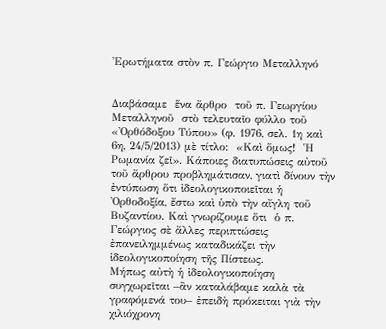Ἐρωτήματα στὸν π. Γεώργιο Μεταλληνό


Διαβάσαμε  ἕνα ἄρθρο  τοῦ π. Γεωργίου Μεταλληνοῦ  στὸ τελευταῖο φύλλο τοῦ «Ὀρθόδοξου Τύπου» (φ. 1976, σελ. 1η καὶ 6η, 24/5/2013) μὲ τίτλο:  «Καὶ ὅμως!  Ἡ Ρωμανία ζεῖ». Κάποιες διατυπώσεις αὐτοῦ τοῦ ἄρθρου προβλημάτισαν, γιατὶ δίνουν τὴν ἐντύπωση ὅτι ἰδεολογικοποιεῖται ἡ Ὀρθοδοξία, ἔστω καὶ ὑπὸ τὴν αἴγλη τοῦ Βυζαντίου. Καὶ γνωρίζουμε ὅτι  ὁ π. Γεώργιος σὲ ἄλλες περιπτώσεις ἐπανειλημμένως καταδικάζει τὴν ἰδεολογικοποίηση τῆς Πίστεως.
Μήπως αὐτὴ ἡ ἰδεολογικοποίηση συγχωρεῖται –ἂν καταλάβαμε καλὰ τὰ γραφόμενά του– ἐπειδὴ πρόκειται γιὰ τὴν χιλιόχρονη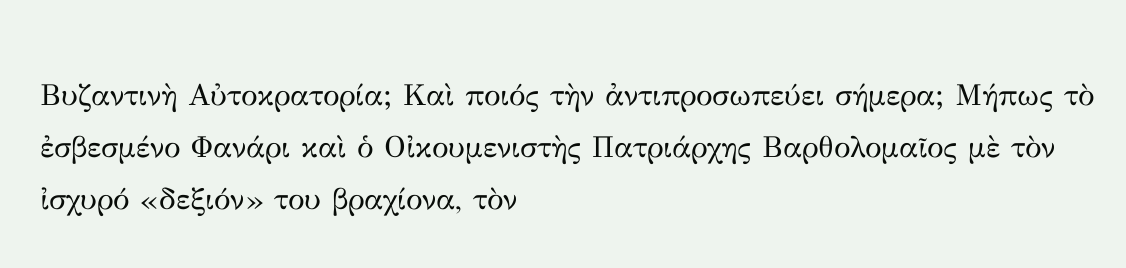Βυζαντινὴ Αὐτοκρατορία; Καὶ ποιός τὴν ἀντιπροσωπεύει σήμερα; Μήπως τὸ ἐσβεσμένο Φανάρι καὶ ὁ Οἰκουμενιστὴς Πατριάρχης Βαρθολομαῖος μὲ τὸν ἰσχυρό «δεξιόν» του βραχίονα, τὸν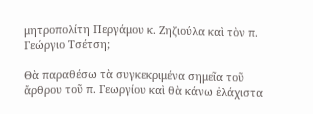μητροπολίτη Περγάμου κ. Ζηζιούλα καὶ τὸν π. Γεώργιο Τσέτση;

Θὰ παραθέσω τὰ συγκεκριμένα σημεῖα τοῦ ἄρθρου τοῦ π. Γεωργίου καὶ θὰ κάνω ἐλάχιστα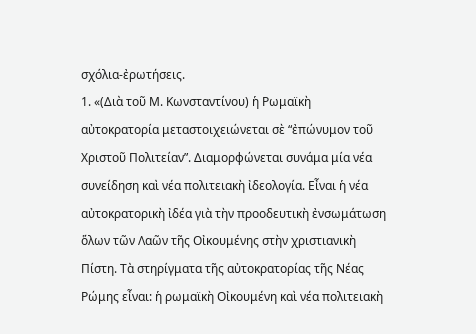σχόλια-ἐρωτήσεις.
1. «(Διὰ τοῦ Μ. Κωνσταντίνου) ἡ Ρωμαϊκὴ αὐτοκρατορία μεταστοιχειώνεται σὲ “ἐπώνυμον τοῦ Χριστοῦ Πολιτείαν”. Διαμορφώνεται συνάμα μία νέα συνείδηση καὶ νέα πολιτειακὴ ἰδεολογία. Εἶναι ἡ νέα αὐτοκρατορικὴ ἰδέα γιὰ τὴν προοδευτικὴ ἐνσωμάτωση ὅλων τῶν Λαῶν τῆς Οἰκουμένης στὴν χριστιανικὴ Πίστη. Τὰ στηρίγματα τῆς αὐτοκρατορίας τῆς Νέας Ρώμης εἶναι: ἡ ρωμαϊκὴ Οἰκουμένη καὶ νέα πολιτειακὴ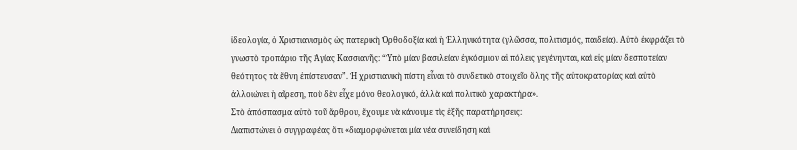ἰδεολογία, ὁ Χριστιανισμὸς ὡς πατερικὴ Ὀρθοδοξία καὶ ἡ Ἑλληνικότητα (γλῶσσα, πολιτισμός, παιδεία). Αὐτὸ ἐκφράζει τὸ γνωστὸ τροπάριο τῆς Ἁγίας Κασσιανῆς: “Ὑπὸ μίαν βασιλείαν ἐγκόσμιον αἱ πόλεις γεγένηνται, καὶ εἰς μίαν δεσποτείαν θεότητος τὰ ἔθνη ἐπίστευσαν”. Ἡ χριστιανικὴ πίστη εἶναι τὸ συνδετικὸ στοιχεῖο ὅλης τῆς αὐτοκρατορίας καὶ αὐτὸ ἀλλοιώνει ἡ αἵρεση, ποὺ δὲν εἶχε μόνο θεολογικό, ἀλλὰ καὶ πολιτικὸ χαρακτήρα».
Στὸ ἀπόσπασμα αὐτὸ τοῦ ἄρθρου, ἔχουμε νὰ κάνουμε τὶς ἑξῆς παρατήρησεις:
Διαπιστώνει ὁ συγγραφέας ὅτι «διαμορφώνεται μία νέα συνείδηση καὶ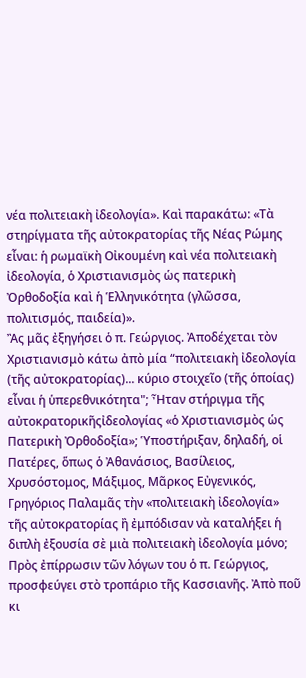νέα πολιτειακὴ ἰδεολογία». Καὶ παρακάτω: «Τὰ στηρίγματα τῆς αὐτοκρατορίας τῆς Νέας Ρώμης εἶναι: ἡ ρωμαϊκὴ Οἰκουμένη καὶ νέα πολιτειακὴ ἰδεολογία, ὁ Χριστιανισμὸς ὡς πατερικὴ Ὀρθοδοξία καὶ ἡ Ἑλληνικότητα (γλῶσσα, πολιτισμός, παιδεία)».
Ἂς μᾶς ἐξηγήσει ὁ π. Γεώργιος. Ἀποδέχεται τὸν Χριστιανισμὸ κάτω ἀπὸ μία “πολιτειακὴ ἰδεολογία (τῆς αὐτοκρατορίας)... κύριο στοιχεῖο (τῆς ὁποίας) εἶναι ἡ ὑπερεθνικότητα"; Ἦταν στήριγμα τῆς αὐτοκρατορικῆςἰδεολογίας «ὁ Χριστιανισμὸς ὡς Πατερικὴ Ὀρθοδοξία»; Ὑποστήριξαν, δηλαδή, οἱ Πατέρες, ὅπως ὁ Ἀθανάσιος, Βασίλειος, Χρυσόστομος, Μάξιμος, Μᾶρκος Εὐγενικός, Γρηγόριος Παλαμᾶς τὴν «πολιτειακὴ ἰδεολογία» τῆς αὐτοκρατορίας ἢ ἐμπόδισαν νὰ καταλήξει ἡ διπλὴ ἐξουσία σὲ μιὰ πολιτειακὴ ἰδεολογία μόνο;
Πρὸς ἐπίρρωσιν τῶν λόγων του ὁ π. Γεώργιος, προσφεύγει στὸ τροπάριο τῆς Κασσιανῆς. Ἀπὸ ποῦ κι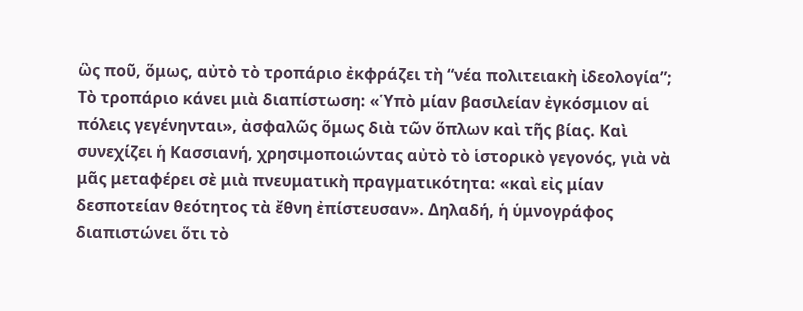ὣς ποῦ, ὅμως, αὐτὸ τὸ τροπάριο ἐκφράζει τὴ “νέα πολιτειακὴ ἰδεολογία”; Τὸ τροπάριο κάνει μιὰ διαπίστωση: «Ὑπὸ μίαν βασιλείαν ἐγκόσμιον αἱ πόλεις γεγένηνται», ἀσφαλῶς ὅμως διὰ τῶν ὅπλων καὶ τῆς βίας. Καὶ συνεχίζει ἡ Κασσιανή, χρησιμοποιώντας αὐτὸ τὸ ἱστορικὸ γεγονός, γιὰ νὰ μᾶς μεταφέρει σὲ μιὰ πνευματικὴ πραγματικότητα: «καὶ εἰς μίαν δεσποτείαν θεότητος τὰ ἔθνη ἐπίστευσαν». Δηλαδή, ἡ ὑμνογράφος διαπιστώνει ὅτι τὸ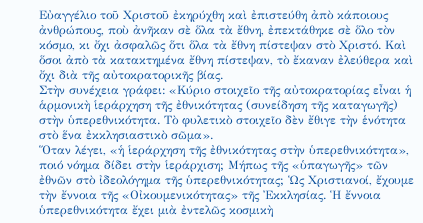Εὐαγγέλιο τοῦ Χριστοῦ ἐκηρύχθη καὶ ἐπιστεύθη ἀπὸ κάποιους ἀνθρώπους, ποὺ ἀνῆκαν σὲ ὅλα τὰ ἔθνη, ἐπεκτάθηκε σὲ ὅλο τὸν κόσμο, κι ὄχι ἀσφαλῶς ὅτι ὅλα τὰ ἔθνη πίστεψαν στὸ Χριστό. Καὶ ὅσοι ἀπὸ τὰ κατακτημένα ἔθνη πίστεψαν, τὸ ἔκαναν ἐλεύθερα καὶ ὄχι διὰ τῆς αὐτοκρατορικῆς βίας.
Στὴν συνέχεια γράφει: «Κύριο στοιχεῖο τῆς αὐτοκρατορίας εἶναι ἡ ἁρμονικὴ ἱεράρχηση τῆς ἐθνικότητας (συνείδηση τῆς καταγωγῆς) στὴν ὑπερεθνικότητα. Τὸ φυλετικὸ στοιχεῖο δὲν ἔθιγε τὴν ἑνότητα στὸ ἕνα ἐκκλησιαστικὸ σῶμα».
Ὅταν λέγει, «ἡ ἱεράρχηση τῆς ἐθνικότητας στὴν ὑπερεθνικότητα», ποιό νόημα δίδει στὴν ἱεράρχιση; Μήπως τῆς «ὑπαγωγῆς» τῶν ἐθνῶν στὸ ἰδεολόγημα τῆς ὑπερεθνικότητας; Ὡς Χριστιανοί, ἔχουμε τὴν ἔννοια τῆς «Οἰκουμενικότητας» τῆς Ἐκκλησίας. Ἡ ἔννοια ὑπερεθνικότητα ἔχει μιὰ ἐντελῶς κοσμικὴ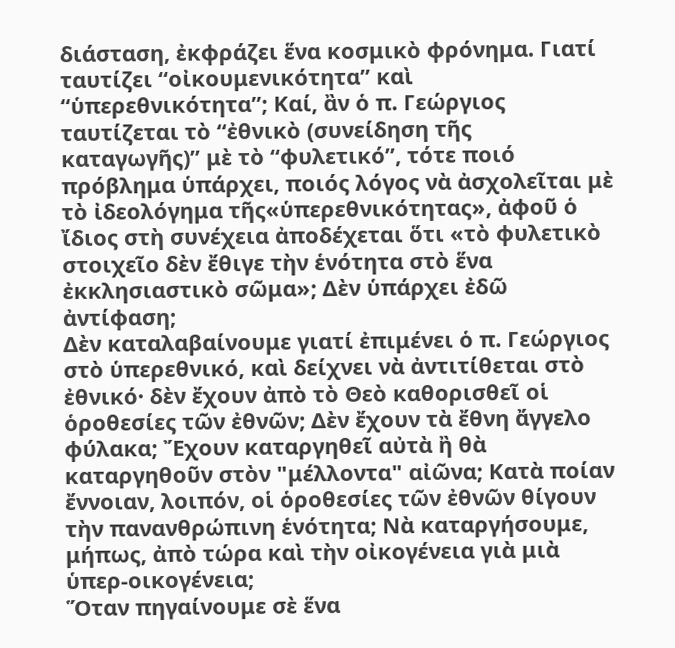διάσταση, ἐκφράζει ἕνα κοσμικὸ φρόνημα. Γιατί ταυτίζει “οἰκουμενικότητα” καὶ “ὑπερεθνικότητα”; Καί, ἂν ὁ π. Γεώργιος ταυτίζεται τὸ “ἐθνικὸ (συνείδηση τῆς καταγωγῆς)” μὲ τὸ “φυλετικό”, τότε ποιό πρόβλημα ὑπάρχει, ποιός λόγος νὰ ἀσχολεῖται μὲ τὸ ἰδεολόγημα τῆς«ὑπερεθνικότητας», ἀφοῦ ὁ ἴδιος στὴ συνέχεια ἀποδέχεται ὅτι «τὸ φυλετικὸ στοιχεῖο δὲν ἔθιγε τὴν ἑνότητα στὸ ἕνα ἐκκλησιαστικὸ σῶμα»; Δὲν ὑπάρχει ἐδῶ ἀντίφαση;
Δὲν καταλαβαίνουμε γιατί ἐπιμένει ὁ π. Γεώργιος στὸ ὑπερεθνικό, καὶ δείχνει νὰ ἀντιτίθεται στὸ ἐθνικό· δὲν ἔχουν ἀπὸ τὸ Θεὸ καθορισθεῖ οἱ ὁροθεσίες τῶν ἐθνῶν; Δὲν ἔχουν τὰ ἔθνη ἄγγελο φύλακα; Ἔχουν καταργηθεῖ αὐτὰ ἢ θὰ καταργηθοῦν στὸν "μέλλοντα" αἰῶνα; Κατὰ ποίαν ἔννοιαν, λοιπόν, οἱ ὁροθεσίες τῶν ἐθνῶν θίγουν τὴν πανανθρώπινη ἑνότητα; Νὰ καταργήσουμε, μήπως, ἀπὸ τώρα καὶ τὴν οἰκογένεια γιὰ μιὰ ὑπερ-οικογένεια;
Ὅταν πηγαίνουμε σὲ ἕνα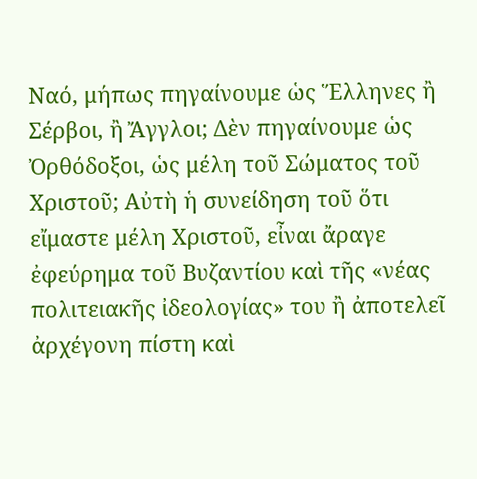Ναό, μήπως πηγαίνουμε ὡς Ἕλληνες ἢ Σέρβοι, ἢ Ἄγγλοι; Δὲν πηγαίνουμε ὡς Ὀρθόδοξοι, ὡς μέλη τοῦ Σώματος τοῦ Χριστοῦ; Αὐτὴ ἡ συνείδηση τοῦ ὅτι εἴμαστε μέλη Χριστοῦ, εἶναι ἄραγε ἐφεύρημα τοῦ Βυζαντίου καὶ τῆς «νέας πολιτειακῆς ἰδεολογίας» του ἢ ἀποτελεῖ ἀρχέγονη πίστη καὶ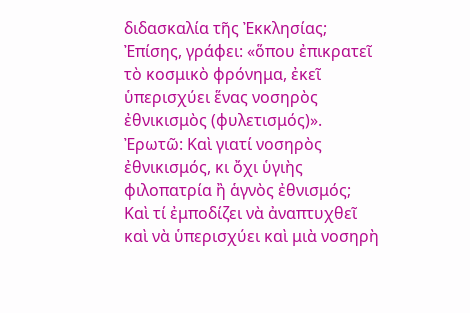διδασκαλία τῆς Ἐκκλησίας;
Ἐπίσης, γράφει: «ὅπου ἐπικρατεῖ τὸ κοσμικὸ φρόνημα, ἐκεῖ ὑπερισχύει ἕνας νοσηρὸς ἐθνικισμὸς (φυλετισμός)». Ἐρωτῶ: Καὶ γιατί νοσηρὸς ἐθνικισμός, κι ὄχι ὑγιὴς φιλοπατρία ἢ ἁγνὸς ἐθνισμός; Καὶ τί ἐμποδίζει νὰ ἀναπτυχθεῖ καὶ νὰ ὑπερισχύει καὶ μιὰ νοσηρὴ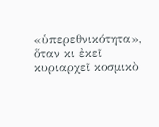«ὑπερεθνικότητα», ὅταν κι ἐκεῖ κυριαρχεῖ κοσμικὸ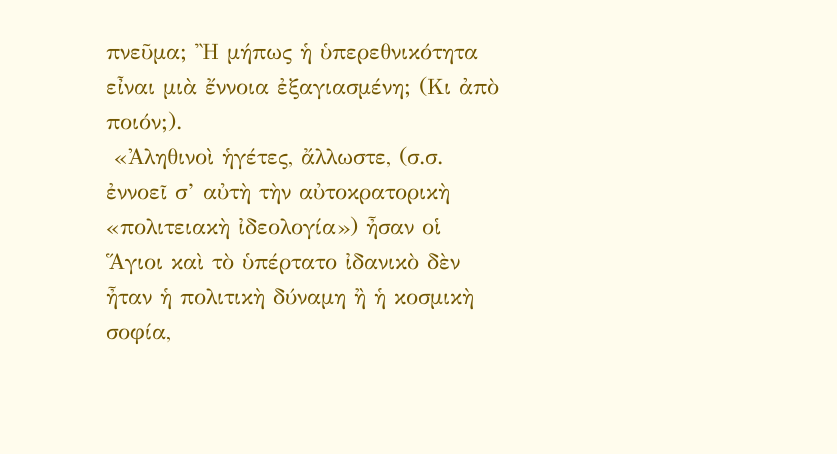πνεῦμα; Ἢ μήπως ἡ ὑπερεθνικότητα εἶναι μιὰ ἔννοια ἐξαγιασμένη; (Κι ἀπὸ ποιόν;).
 «Ἀληθινοὶ ἡγέτες, ἄλλωστε, (σ.σ. ἐννοεῖ σ’ αὐτὴ τὴν αὐτοκρατορικὴ «πολιτειακὴ ἰδεολογία») ἦσαν οἱ Ἅγιοι καὶ τὸ ὑπέρτατο ἰδανικὸ δὲν ἦταν ἡ πολιτικὴ δύναμη ἢ ἡ κοσμικὴ σοφία,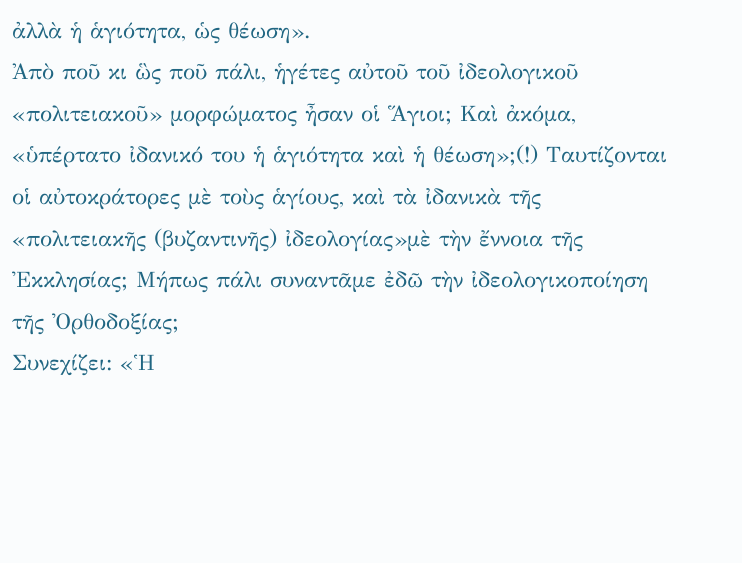ἀλλὰ ἡ ἁγιότητα, ὡς θέωση».
Ἀπὸ ποῦ κι ὣς ποῦ πάλι, ἡγέτες αὐτοῦ τοῦ ἰδεολογικοῦ «πολιτειακοῦ» μορφώματος ἦσαν οἱ Ἅγιοι; Καὶ ἀκόμα, «ὑπέρτατο ἰδανικό του ἡ ἁγιότητα καὶ ἡ θέωση»;(!) Ταυτίζονται οἱ αὐτοκράτορες μὲ τοὺς ἁγίους, καὶ τὰ ἰδανικὰ τῆς «πολιτειακῆς (βυζαντινῆς) ἰδεολογίας»μὲ τὴν ἔννοια τῆς Ἐκκλησίας; Μήπως πάλι συναντᾶμε ἐδῶ τὴν ἰδεολογικοποίηση τῆς Ὀρθοδοξίας;
Συνεχίζει: «Ἡ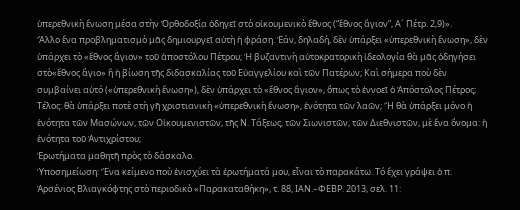ὑπερεθνικὴ ἕνωση μέσα στὴν Ὀρθοδοξία ὁδηγεῖ στὸ οἰκουμενικὸ ἔθνος (“ἔθνος ἅγιον”, Α´ Πέτρ. 2,9)».
Ἄλλο ἕνα προβληματισμὸ μᾶς δημιουργεῖ αὐτὴ ἡ φράση. Ἐάν, δηλαδή, δὲν ὑπάρξει «ὑπερεθνικὴ ἕνωση», δὲν ὑπάρχει τὸ «ἔθνος ἅγιον» τοῦ ἀποστόλου Πέτρου; Ἡ βυζαντινὴ αὐτοκρατορικὴ ἰδεολογία θὰ μᾶς ὁδηγήσει στὸ«ἔθνος ἅγιο» ἢ ἡ βίωση τῆς διδασκαλίας τοῦ Εὐαγγελίου καὶ τῶν Πατέρων; Καὶ σήμερα ποὺ δὲν συμβαίνει αὐτό («ὑπερεθνικὴ ἕνωση»), δὲν ὑπάρχει τὸ «ἔθνος ἅγιον», ὅπως τὸ ἐννοεῖ ὁ Ἀπόστολος Πέτρος;
Τέλος: θὰ ὑπάρξει ποτὲ στὴ γῆ χριστιανικὴ «ὑπερεθνικὴ ἕνωση», ἑνότητα τῶν λαῶν; Ἢ θὰ ὑπάρξει μόνο ἡ ἑνότητα τῶν Μασώνων, τῶν Οἰκουμενιστῶν, τῆς Ν. Τάξεως, τῶν Σιωνιστῶν, τῶν Διεθνιστῶν, μὲ ἕνα ὄνομα: ἡ ἑνότητα τοῦ Ἀντιχρίστου;
Ἐρωτήματα μαθητῆ πρὸς τὸ δάσκαλο.
Ὑποσημείωση: Ἕνα κείμενο ποὺ ἐνισχύει τὰ ἐρωτήματά μου, εἶναι τὸ παρακάτω. Τό ἔχει γράψει ὁ π. Ἀρσένιος Βλιαγκόφτης στὸ περιοδικὸ «Παρακαταθήκη», τ. 88, ΙΑΝ.–ΦΕΒΡ. 2013, σελ. 11: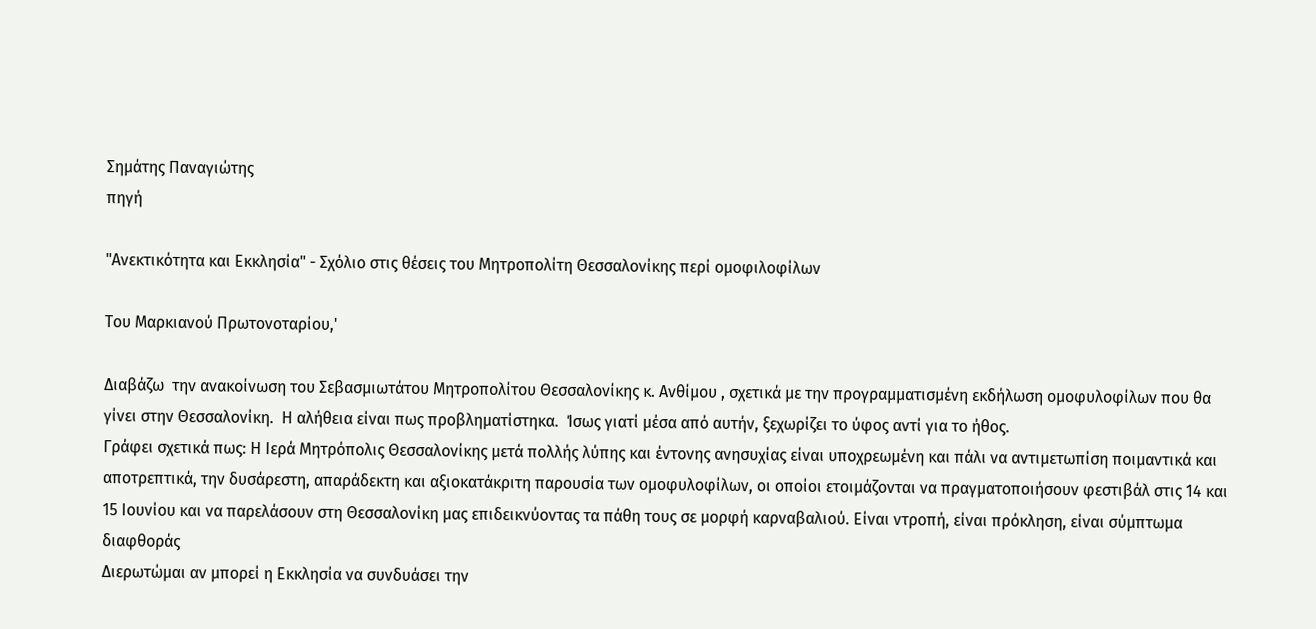Σημάτης Παναγιώτης
πηγή

"Ανεκτικότητα και Εκκλησία" - Σχόλιο στις θέσεις του Μητροπολίτη Θεσσαλονίκης περί ομοφιλοφίλων

Του Μαρκιανού Πρωτονοταρίου,'

Διαβάζω  την ανακοίνωση του Σεβασμιωτάτου Μητροπολίτου Θεσσαλονίκης κ. Ανθίμου , σχετικά με την προγραμματισμένη εκδήλωση ομοφυλοφίλων που θα γίνει στην Θεσσαλονίκη.  Η αλήθεια είναι πως προβληματίστηκα.  Ίσως γιατί μέσα από αυτήν, ξεχωρίζει το ύφος αντί για το ήθος.
Γράφει σχετικά πως: Η Ιερά Μητρόπολις Θεσσαλονίκης μετά πολλής λύπης και έντονης ανησυχίας είναι υποχρεωμένη και πάλι να αντιμετωπίση ποιμαντικά και αποτρεπτικά, την δυσάρεστη, απαράδεκτη και αξιοκατάκριτη παρουσία των ομοφυλοφίλων, οι οποίοι ετοιμάζονται να πραγματοποιήσουν φεστιβάλ στις 14 και 15 Ιουνίου και να παρελάσουν στη Θεσσαλονίκη μας επιδεικνύοντας τα πάθη τους σε μορφή καρναβαλιού. Είναι ντροπή, είναι πρόκληση, είναι σύμπτωμα διαφθοράς
Διερωτώμαι αν μπορεί η Εκκλησία να συνδυάσει την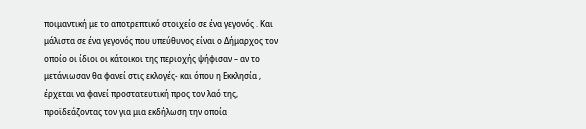ποιμαντική με το αποτρεπτικό στοιχείο σε ένα γεγονός . Και μάλιστα σε ένα γεγονός που υπεύθυνος είναι ο Δήμαρχος τον οποίο οι ίδιοι οι κάτοικοι της περιοχής ψήφισαν – αν το μετάνιωσαν θα φανεί στις εκλογές- και όπου η Εκκλησία , έρχεται να φανεί προστατευτική προς τον λαό της, προϊδεάζοντας τον για μια εκδήλωση την οποία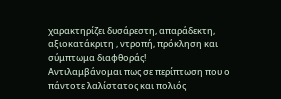χαρακτηρίζει δυσάρεστη, απαράδεκτη, αξιοκατάκριτη , ντροπή, πρόκληση και σύμπτωμα διαφθοράς!
Αντιλαμβάνομαι πως σε περίπτωση που ο πάντοτε λαλίστατος και πολιός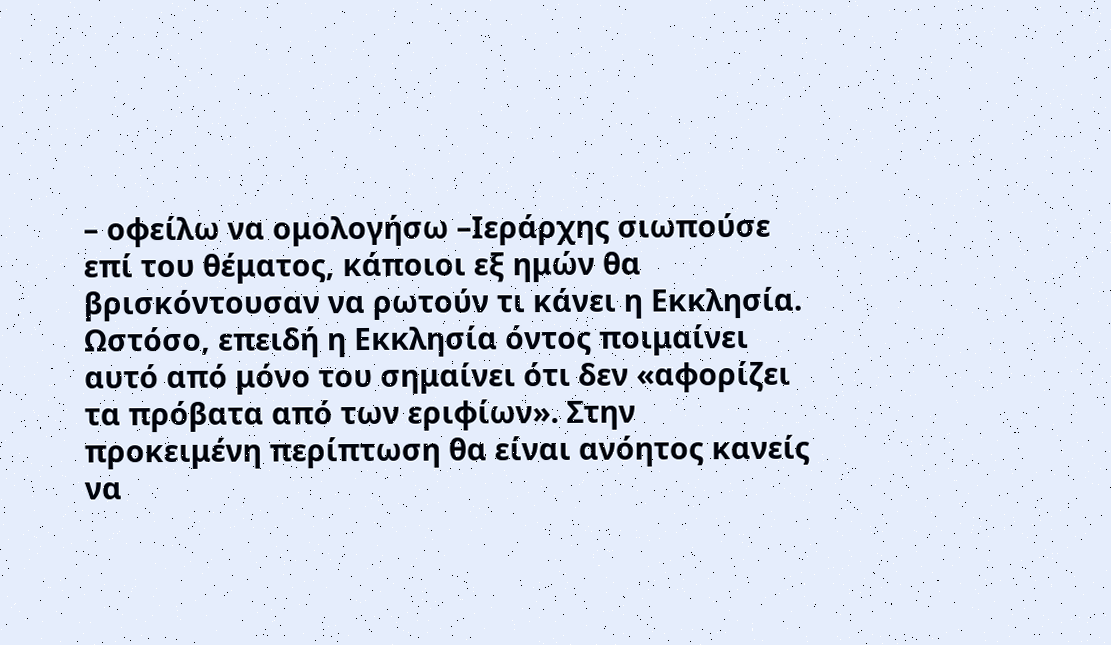– οφείλω να ομολογήσω –Ιεράρχης σιωπούσε επί του θέματος, κάποιοι εξ ημών θα βρισκόντουσαν να ρωτούν τι κάνει η Εκκλησία. Ωστόσο, επειδή η Εκκλησία όντος ποιμαίνει  αυτό από μόνο του σημαίνει ότι δεν «αφορίζει τα πρόβατα από των εριφίων». Στην προκειμένη περίπτωση θα είναι ανόητος κανείς να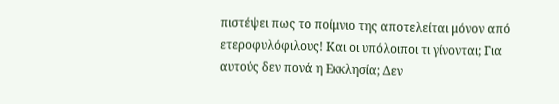πιστέψει πως το ποίμνιο της αποτελείται μόνον από  ετεροφυλόφιλους! Και οι υπόλοιποι τι γίνονται; Για αυτούς δεν πονά η Εκκλησία; Δεν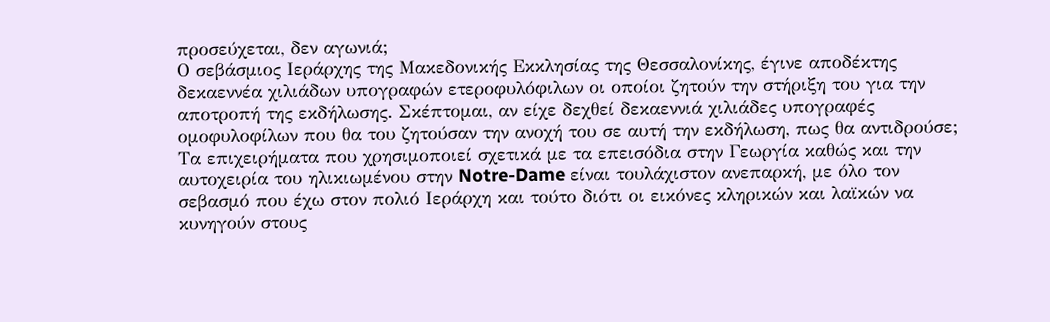προσεύχεται, δεν αγωνιά;
Ο σεβάσμιος Ιεράρχης της Μακεδονικής Εκκλησίας της Θεσσαλονίκης, έγινε αποδέκτης δεκαεννέα χιλιάδων υπογραφών ετεροφυλόφιλων οι οποίοι ζητούν την στήριξη του για την αποτροπή της εκδήλωσης. Σκέπτομαι, αν είχε δεχθεί δεκαεννιά χιλιάδες υπογραφές ομοφυλοφίλων που θα του ζητούσαν την ανοχή του σε αυτή την εκδήλωση, πως θα αντιδρούσε;
Τα επιχειρήματα που χρησιμοποιεί σχετικά με τα επεισόδια στην Γεωργία καθώς και την αυτοχειρία του ηλικιωμένου στην Notre-Dame είναι τουλάχιστον ανεπαρκή, με όλο τον σεβασμό που έχω στον πολιό Ιεράρχη και τούτο διότι οι εικόνες κληρικών και λαϊκών να κυνηγούν στους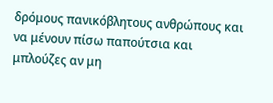δρόμους πανικόβλητους ανθρώπους και να μένουν πίσω παπούτσια και μπλούζες αν μη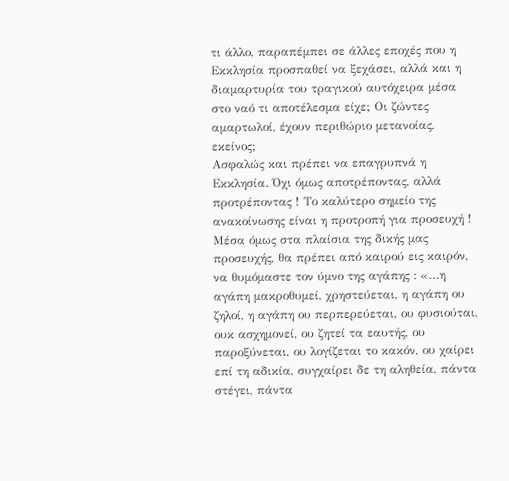τι άλλο, παραπέμπει σε άλλες εποχές που η Εκκλησία προσπαθεί να ξεχάσει, αλλά και η διαμαρτυρία του τραγικού αυτόχειρα μέσα στο ναό τι αποτέλεσμα είχε; Οι ζώντες αμαρτωλοί, έχουν περιθώριο μετανοίας, εκείνος;
Ασφαλώς και πρέπει να επαγρυπνά η Εκκλησία. Όχι όμως αποτρέποντας, αλλά προτρέποντας ! Το καλύτερο σημείο της ανακοίνωσης είναι η προτροπή για προσευχή ! Μέσα όμως στα πλαίσια της δικής μας προσευχής, θα πρέπει από καιρού εις καιρόν, να θυμόμαστε τον ύμνο της αγάπης : «…η αγάπη μακροθυμεί, χρηστεύεται, η αγάπη ου ζηλοί, η αγάπη ου περπερεύεται, ου φυσιούται, ουκ ασχημονεί, ου ζητεί τα εαυτής, ου παροξύνεται, ου λογίζεται το κακόν, ου χαίρει επί τη αδικία, συγχαίρει δε τη αληθεία, πάντα στέγει, πάντα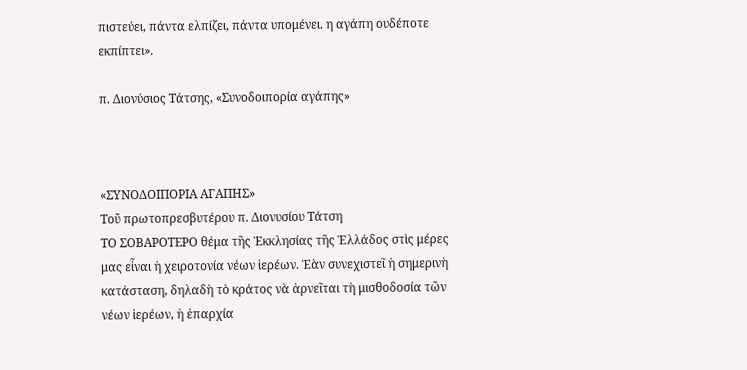πιστεύει, πάντα ελπίζει, πάντα υπομένει. η αγάπη ουδέποτε εκπίπτει».

π. Διονύσιος Τάτσης, «Συνοδοιπορία αγάπης»



«ΣΥΝΟΔΟΙΠΟΡΙΑ ΑΓΑΠΗΣ»
Τοῦ πρωτοπρεσβυτέρου π. Διονυσίου Τάτση
ΤΟ ΣΟΒΑΡΟΤΕΡΟ θέμα τῆς Ἐκκλησίας τῆς Ἑλλάδος στὶς μέρες μας εἶναι ἡ χειροτονία νέων ἱερέων. Ἐὰν συνεχιστεῖ ἡ σημερινὴ κατάσταση, δηλαδὴ τὸ κράτος νὰ ἀρνεῖται τὴ μισθοδοσία τῶν νέων ἱερέων, ἡ ἐπαρχία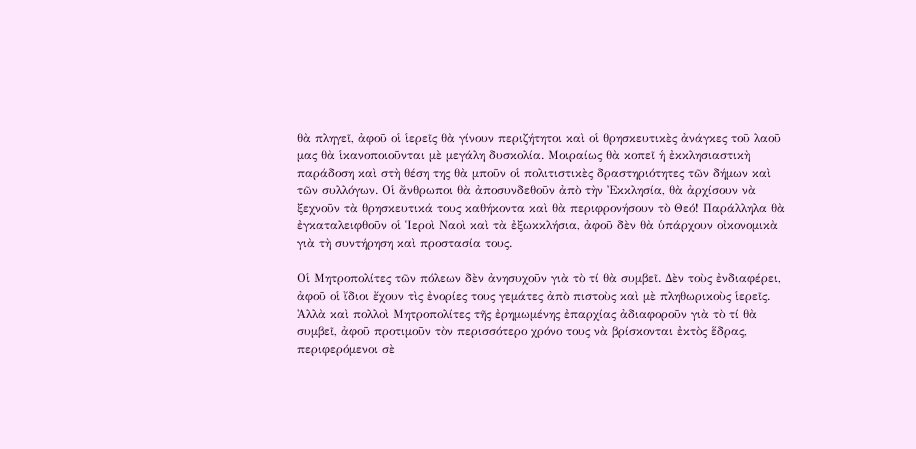θὰ πληγεῖ, ἀφοῦ οἱ ἱερεῖς θὰ γίνουν περιζήτητοι καὶ οἱ θρησκευτικὲς ἀνάγκες τοῦ λαοῦ μας θὰ ἱκανοποιοῦνται μὲ μεγάλη δυσκολία. Μοιραίως θὰ κοπεῖ ἡ ἐκκλησιαστικὴ παράδοση καὶ στὴ θέση της θὰ μποῦν οἱ πολιτιστικὲς δραστηριότητες τῶν δήμων καὶ τῶν συλλόγων. Οἱ ἄνθρωποι θὰ ἀποσυνδεθοῦν ἀπὸ τὴν Ἐκκλησία, θὰ ἀρχίσουν νὰ ξεχνοῦν τὰ θρησκευτικά τους καθήκοντα καὶ θὰ περιφρονήσουν τὸ Θεό! Παράλληλα θὰ ἐγκαταλειφθοῦν οἱ Ἱεροὶ Ναοὶ καὶ τὰ ἐξωκκλήσια, ἀφοῦ δὲν θὰ ὑπάρχουν οἰκονομικὰ γιὰ τὴ συντήρηση καὶ προστασία τους.

Οἱ Μητροπολίτες τῶν πόλεων δὲν ἀνησυχοῦν γιὰ τὸ τί θὰ συμβεῖ. Δὲν τοὺς ἐνδιαφέρει, ἀφοῦ οἱ ἴδιοι ἔχουν τὶς ἐνορίες τους γεμάτες ἀπὸ πιστοὺς καὶ μὲ πληθωρικοὺς ἱερεῖς. Ἀλλὰ καὶ πολλοὶ Μητροπολίτες τῆς ἐρημωμένης ἐπαρχίας ἀδιαφοροῦν γιὰ τὸ τί θὰ συμβεῖ, ἀφοῦ προτιμοῦν τὸν περισσότερο χρόνο τους νὰ βρίσκονται ἐκτὸς ἕδρας, περιφερόμενοι σὲ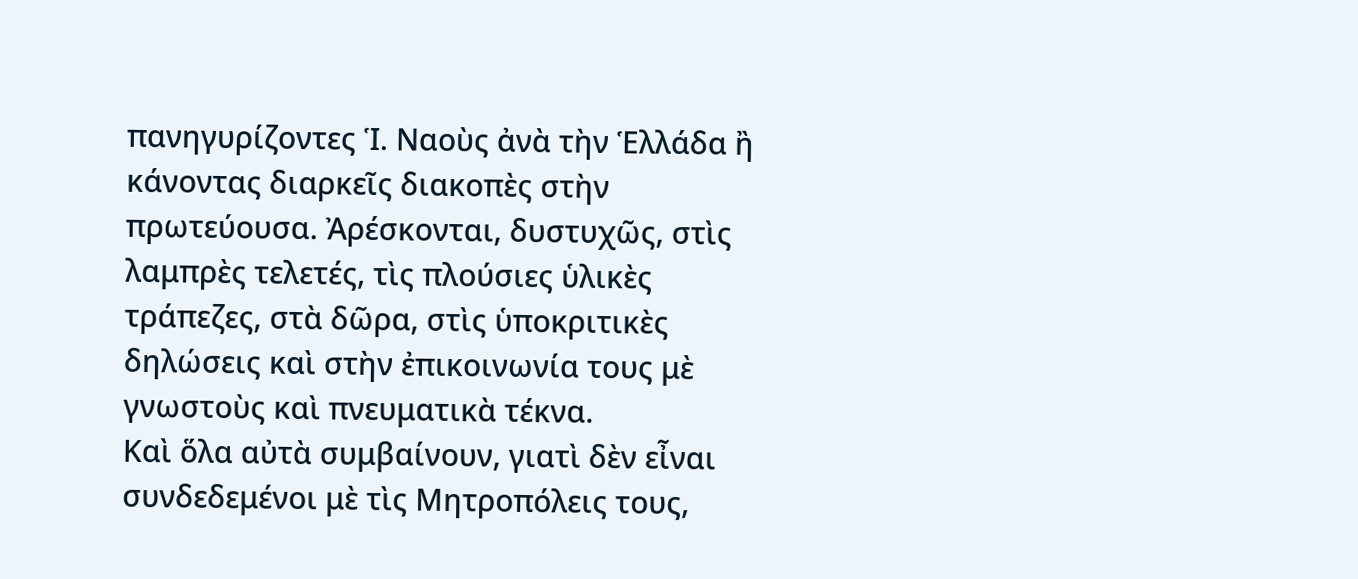πανηγυρίζοντες Ἱ. Ναοὺς ἀνὰ τὴν Ἑλλάδα ἢ κάνοντας διαρκεῖς διακοπὲς στὴν πρωτεύουσα. Ἀρέσκονται, δυστυχῶς, στὶς λαμπρὲς τελετές, τὶς πλούσιες ὑλικὲς τράπεζες, στὰ δῶρα, στὶς ὑποκριτικὲς δηλώσεις καὶ στὴν ἐπικοινωνία τους μὲ γνωστοὺς καὶ πνευματικὰ τέκνα.
Καὶ ὅλα αὐτὰ συμβαίνουν, γιατὶ δὲν εἶναι συνδεδεμένοι μὲ τὶς Μητροπόλεις τους,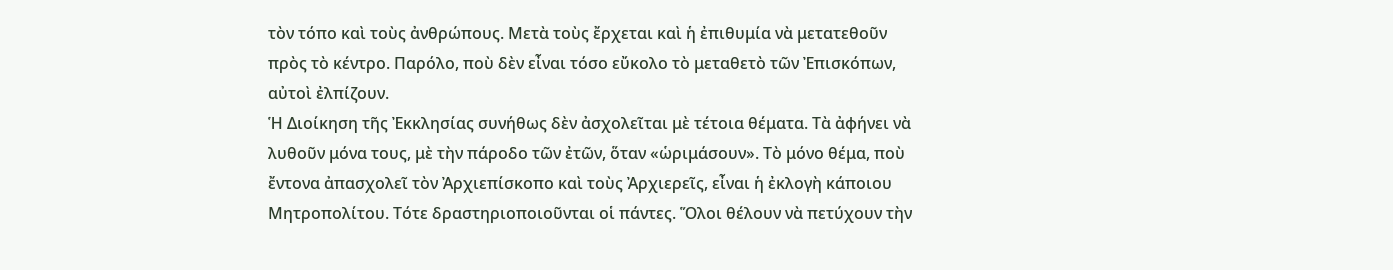τὸν τόπο καὶ τοὺς ἀνθρώπους. Μετὰ τοὺς ἔρχεται καὶ ἡ ἐπιθυμία νὰ μετατεθοῦν πρὸς τὸ κέντρο. Παρόλο, ποὺ δὲν εἶναι τόσο εὔκολο τὸ μεταθετὸ τῶν Ἐπισκόπων, αὐτοὶ ἐλπίζουν.
Ἡ Διοίκηση τῆς Ἐκκλησίας συνήθως δὲν ἀσχολεῖται μὲ τέτοια θέματα. Τὰ ἀφήνει νὰ λυθοῦν μόνα τους, μὲ τὴν πάροδο τῶν ἐτῶν, ὅταν «ὡριμάσουν». Τὸ μόνο θέμα, ποὺ ἔντονα ἀπασχολεῖ τὸν Ἀρχιεπίσκοπο καὶ τοὺς Ἀρχιερεῖς, εἶναι ἡ ἐκλογὴ κάποιου Μητροπολίτου. Τότε δραστηριοποιοῦνται οἱ πάντες. Ὅλοι θέλουν νὰ πετύχουν τὴν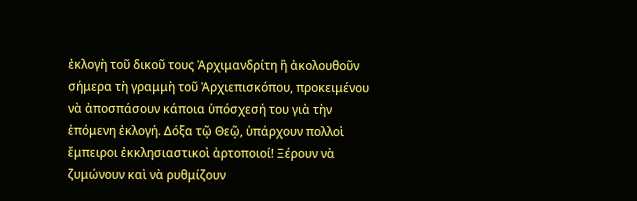ἐκλογὴ τοῦ δικοῦ τους Ἀρχιμανδρίτη ἢ ἀκολουθοῦν σήμερα τὴ γραμμὴ τοῦ Ἀρχιεπισκόπου, προκειμένου νὰ ἀποσπάσουν κάποια ὑπόσχεσή του γιὰ τὴν ἑπόμενη ἐκλογή. Δόξα τῷ Θεῷ, ὑπάρχουν πολλοὶ ἔμπειροι ἐκκλησιαστικοὶ ἀρτοποιοί! Ξέρουν νὰ ζυμώνουν καὶ νὰ ρυθμίζουν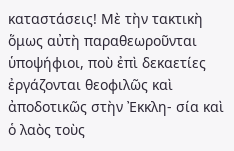καταστάσεις! Μὲ τὴν τακτικὴ ὅμως αὐτὴ παραθεωροῦνται ὑποψήφιοι, ποὺ ἐπὶ δεκαετίες ἐργάζονται θεοφιλῶς καὶ ἀποδοτικῶς στὴν Ἐκκλη- σία καὶ ὁ λαὸς τοὺς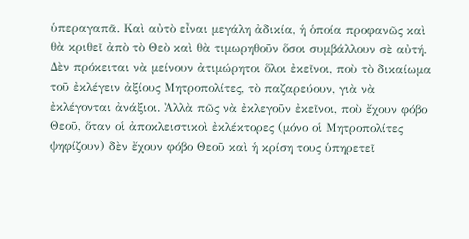ὑπεραγαπᾶ. Καὶ αὐτὸ εἶναι μεγάλη ἀδικία, ἡ ὁποία προφανῶς καὶ θὰ κριθεῖ ἀπὸ τὸ Θεὸ καὶ θὰ τιμωρηθοῦν ὅσοι συμβάλλουν σὲ αὐτή. Δὲν πρόκειται νὰ μείνουν ἀτιμώρητοι ὅλοι ἐκεῖνοι, ποὺ τὸ δικαίωμα τοῦ ἐκλέγειν ἀξίους Μητροπολίτες, τὸ παζαρεύουν, γιὰ νὰ ἐκλέγονται ἀνάξιοι. Ἀλλὰ πῶς νὰ ἐκλεγοῦν ἐκεῖνοι, ποὺ ἔχουν φόβο Θεοῦ, ὅταν οἱ ἀποκλειστικοὶ ἐκλέκτορες (μόνο οἱ Μητροπολίτες ψηφίζουν) δὲν ἔχουν φόβο Θεοῦ καὶ ἡ κρίση τους ὑπηρετεῖ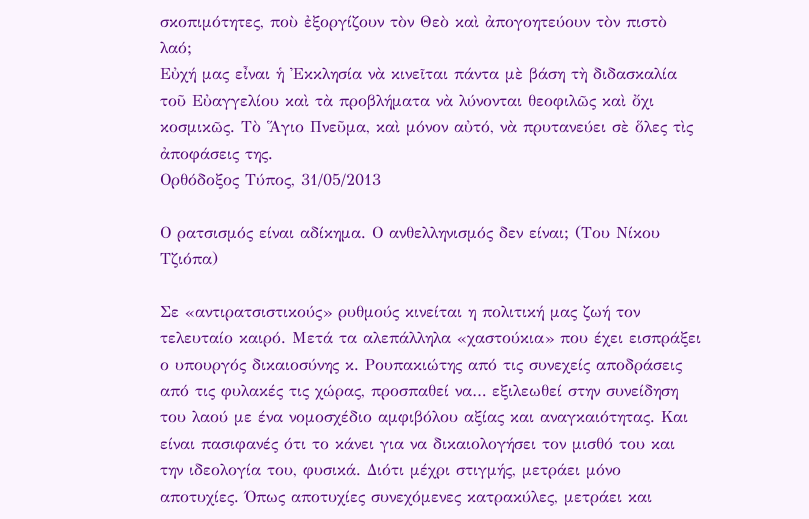σκοπιμότητες, ποὺ ἐξοργίζουν τὸν Θεὸ καὶ ἀπογοητεύουν τὸν πιστὸ λαό;
Εὐχή μας εἶναι ἡ Ἐκκλησία νὰ κινεῖται πάντα μὲ βάση τὴ διδασκαλία τοῦ Εὐαγγελίου καὶ τὰ προβλήματα νὰ λύνονται θεοφιλῶς καὶ ὄχι κοσμικῶς. Τὸ Ἅγιο Πνεῦμα, καὶ μόνον αὐτό, νὰ πρυτανεύει σὲ ὅλες τὶς ἀποφάσεις της.
Ορθόδοξος Τύπος, 31/05/2013

Ο ρατσισμός είναι αδίκημα. Ο ανθελληνισμός δεν είναι; (Του Νίκου Τζιόπα)

Σε «αντιρατσιστικούς» ρυθμούς κινείται η πολιτική μας ζωή τον τελευταίο καιρό. Μετά τα αλεπάλληλα «χαστούκια» που έχει εισπράξει ο υπουργός δικαιοσύνης κ. Ρουπακιώτης από τις συνεχείς αποδράσεις από τις φυλακές τις χώρας, προσπαθεί να… εξιλεωθεί στην συνείδηση του λαού με ένα νομοσχέδιο αμφιβόλου αξίας και αναγκαιότητας. Και είναι πασιφανές ότι το κάνει για να δικαιολογήσει τον μισθό του και την ιδεολογία του, φυσικά. Διότι μέχρι στιγμής, μετράει μόνο αποτυχίες. Όπως αποτυχίες συνεχόμενες κατρακύλες, μετράει και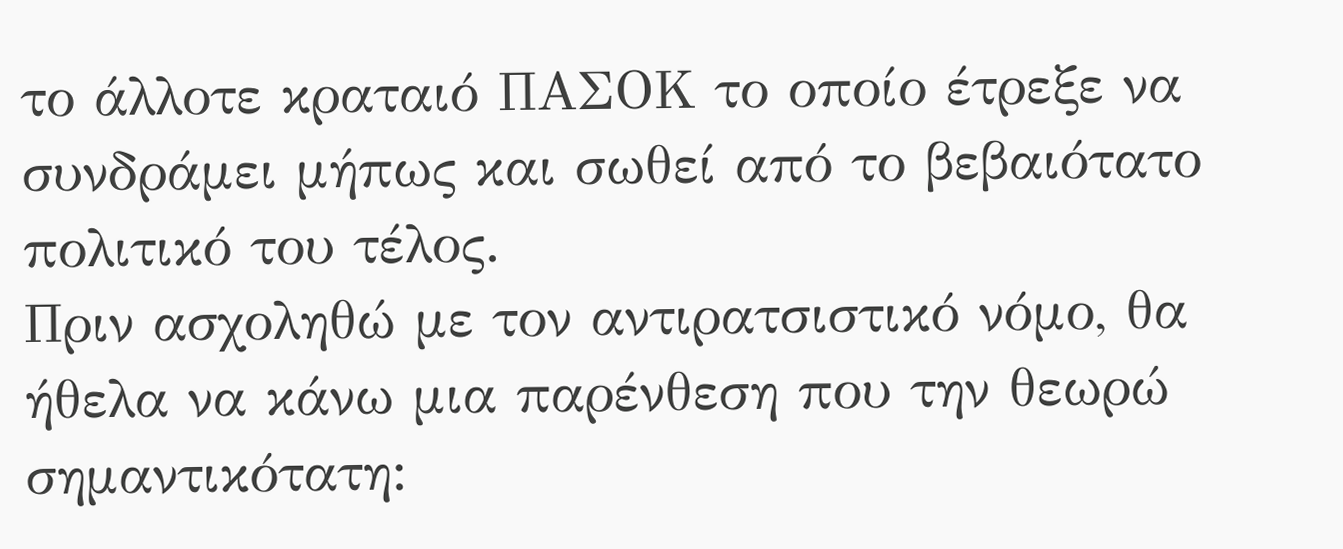το άλλοτε κραταιό ΠΑΣΟΚ το οποίο έτρεξε να συνδράμει μήπως και σωθεί από το βεβαιότατο πολιτικό του τέλος.
Πριν ασχοληθώ με τον αντιρατσιστικό νόμο, θα ήθελα να κάνω μια παρένθεση που την θεωρώ σημαντικότατη: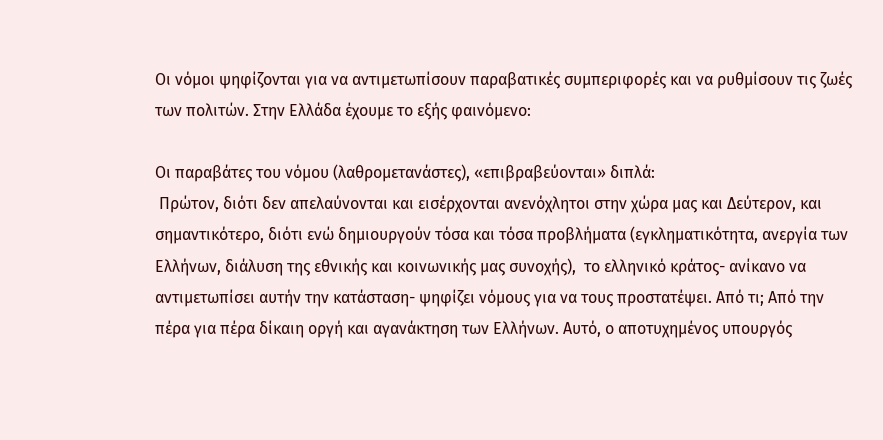Οι νόμοι ψηφίζονται για να αντιμετωπίσουν παραβατικές συμπεριφορές και να ρυθμίσουν τις ζωές των πολιτών. Στην Ελλάδα έχουμε το εξής φαινόμενο:

Οι παραβάτες του νόμου (λαθρομετανάστες), «επιβραβεύονται» διπλά:
 Πρώτον, διότι δεν απελαύνονται και εισέρχονται ανενόχλητοι στην χώρα μας και Δεύτερον, και σημαντικότερο, διότι ενώ δημιουργούν τόσα και τόσα προβλήματα (εγκληματικότητα, ανεργία των Ελλήνων, διάλυση της εθνικής και κοινωνικής μας συνοχής),  το ελληνικό κράτος- ανίκανο να αντιμετωπίσει αυτήν την κατάσταση- ψηφίζει νόμους για να τους προστατέψει. Από τι; Από την πέρα για πέρα δίκαιη οργή και αγανάκτηση των Ελλήνων. Αυτό, ο αποτυχημένος υπουργός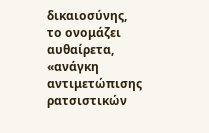δικαιοσύνης, το ονομάζει αυθαίρετα, «ανάγκη αντιμετώπισης ρατσιστικών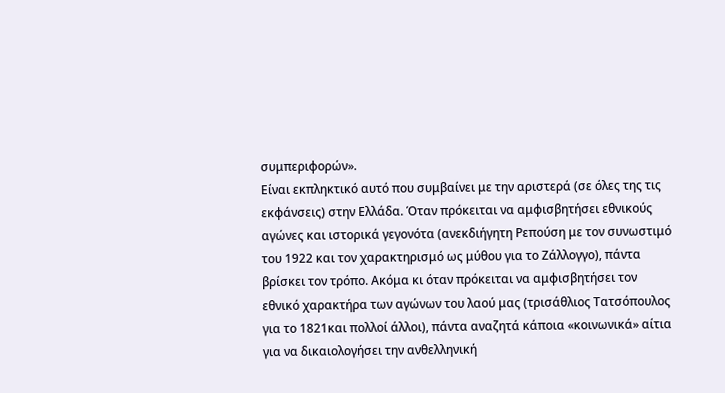συμπεριφορών».
Είναι εκπληκτικό αυτό που συμβαίνει με την αριστερά (σε όλες της τις εκφάνσεις) στην Ελλάδα. Όταν πρόκειται να αμφισβητήσει εθνικούς αγώνες και ιστορικά γεγονότα (ανεκδιήγητη Ρεπούση με τον συνωστιμό του 1922 και τον χαρακτηρισμό ως μύθου για το Ζάλλογγο), πάντα βρίσκει τον τρόπο. Ακόμα κι όταν πρόκειται να αμφισβητήσει τον εθνικό χαρακτήρα των αγώνων του λαού μας (τρισάθλιος Τατσόπουλος για το 1821και πολλοί άλλοι), πάντα αναζητά κάποια «κοινωνικά» αίτια για να δικαιολογήσει την ανθελληνική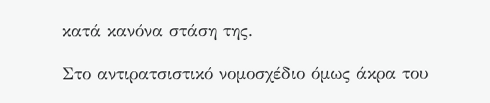κατά κανόνα στάση της.

Στο αντιρατσιστικό νομοσχέδιο όμως άκρα του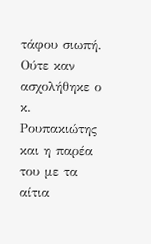τάφου σιωπή. Ούτε καν ασχολήθηκε ο κ. Ρουπακιώτης και η παρέα του με τα αίτια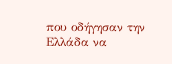που οδήγησαν την Ελλάδα να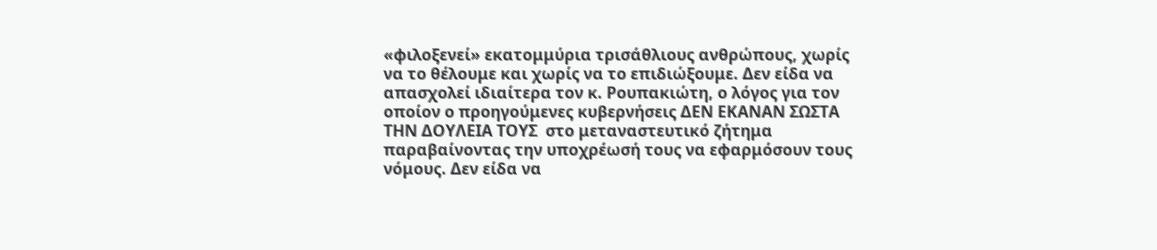«φιλοξενεί» εκατομμύρια τρισάθλιους ανθρώπους, χωρίς να το θέλουμε και χωρίς να το επιδιώξουμε. Δεν είδα να απασχολεί ιδιαίτερα τον κ. Ρουπακιώτη, ο λόγος για τον οποίον ο προηγούμενες κυβερνήσεις ΔΕΝ ΕΚΑΝΑΝ ΣΩΣΤΑ ΤΗΝ ΔΟΥΛΕΙΑ ΤΟΥΣ  στο μεταναστευτικό ζήτημα παραβαίνοντας την υποχρέωσή τους να εφαρμόσουν τους νόμους. Δεν είδα να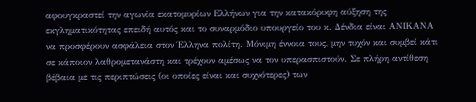αφουγκραστεί την αγωνία εκατομυρίων Ελλήνων για την κατακόρυφη αύξηση της εκγληματικότητας επειδή αυτός και το συναρμόδιο υπουργείο του κ. Δένδια είναι ΑΝΙΚΑΝΑ να προσφέρουν ασφάλεια στον Έλληνα πολίτη. Μόνιμη έννοια τους, μην τυχόν και συμβεί κάτι σε κάποιον λαθρομετανάστη και τρέχουν αμέσως να τον υπερασπιστούν. Σε πλήρη αντίθεση βέβαια με τις περιπτώσεις (οι οποίες είναι και συχνότερες) των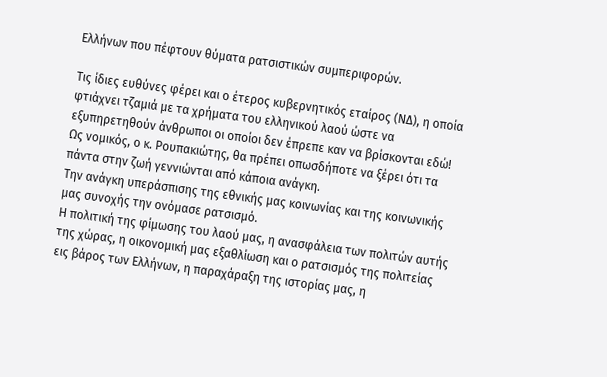Ελλήνων που πέφτουν θύματα ρατσιστικών συμπεριφορών.

Τις ίδιες ευθύνες φέρει και ο έτερος κυβερνητικός εταίρος (ΝΔ), η οποία φτιάχνει τζαμιά με τα χρήματα του ελληνικού λαού ώστε να εξυπηρετηθούν άνθρωποι οι οποίοι δεν έπρεπε καν να βρίσκονται εδώ!
Ως νομικός, ο κ. Ρουπακιώτης, θα πρέπει οπωσδήποτε να ξέρει ότι τα πάντα στην ζωή γεννιώνται από κάποια ανάγκη.
Την ανάγκη υπεράσπισης της εθνικής μας κοινωνίας και της κοινωνικής μας συνοχής την ονόμασε ρατσισμό.
Η πολιτική της φίμωσης του λαού μας, η ανασφάλεια των πολιτών αυτής της χώρας, η οικονομική μας εξαθλίωση και ο ρατσισμός της πολιτείας εις βάρος των Ελλήνων, η παραχάραξη της ιστορίας μας, η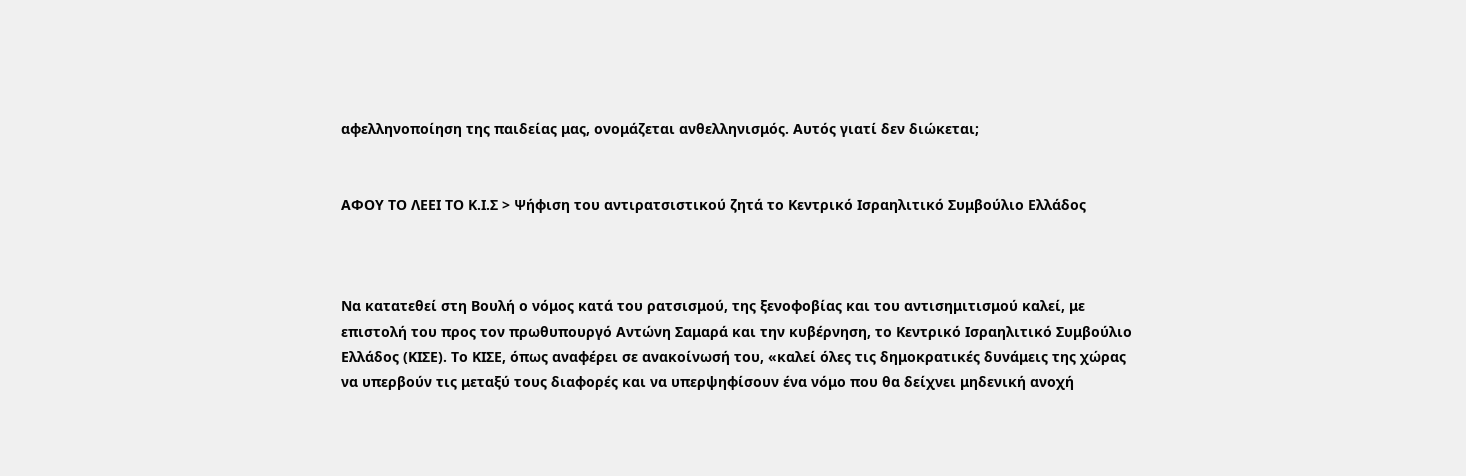αφελληνοποίηση της παιδείας μας, ονομάζεται ανθελληνισμός. Αυτός γιατί δεν διώκεται;


ΑΦΟΥ ΤΟ ΛΕΕΙ ΤΟ Κ.Ι.Σ > Ψήφιση του αντιρατσιστικού ζητά το Κεντρικό Ισραηλιτικό Συμβούλιο Ελλάδος



Να κατατεθεί στη Βουλή ο νόμος κατά του ρατσισμού, της ξενοφοβίας και του αντισημιτισμού καλεί, με επιστολή του προς τον πρωθυπουργό Αντώνη Σαμαρά και την κυβέρνηση, το Κεντρικό Ισραηλιτικό Συμβούλιο Ελλάδος (ΚΙΣΕ). Το ΚΙΣΕ, όπως αναφέρει σε ανακοίνωσή του, «καλεί όλες τις δημοκρατικές δυνάμεις της χώρας να υπερβούν τις μεταξύ τους διαφορές και να υπερψηφίσουν ένα νόμο που θα δείχνει μηδενική ανοχή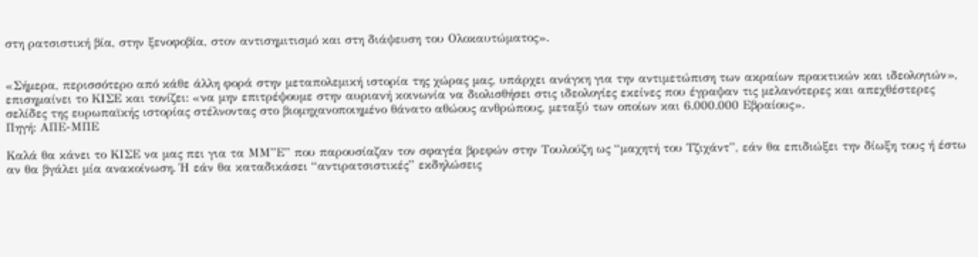στη ρατσιστική βία, στην ξενοφοβία, στον αντισημιτισμό και στη διάψευση του Ολοκαυτώματος».


«Σήμερα, περισσότερο από κάθε άλλη φορά στην μεταπολεμική ιστορία της χώρας μας, υπάρχει ανάγκη για την αντιμετώπιση των ακραίων πρακτικών και ιδεολογιών», επισημαίνει το ΚΙΣΕ και τονίζει: «να μην επιτρέψουμε στην αυριανή κοινωνία να διολισθήσει στις ιδεολογίες εκείνες που έγραψαν τις μελανότερες και απεχθέστερες σελίδες της ευρωπαϊκής ιστορίας στέλνοντας στο βιομηχανοποιημένο θάνατο αθώους ανθρώπους, μεταξύ των οποίων και 6.000.000 Εβραίους».
Πηγή: ΑΠΕ-ΜΠΕ

Καλά θα κάνει το ΚΙΣΕ να μας πει για τα ΜΜ”Ε” που παρουσίαζαν τον σφαγέα βρεφών στην Τουλούζη ως “μαχητή του Τζιχάντ”, εάν θα επιδιώξει την δίωξη τους ή έστω αν θα βγάλει μία ανακοίνωση. Ή εάν θα καταδικάσει “αντιρατσιστικές” εκδηλώσεις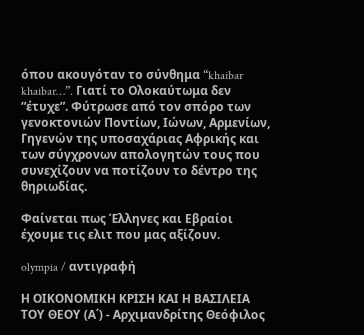όπου ακουγόταν το σύνθημα “khaibar khaibar…”. Γιατί το Ολοκαύτωμα δεν “έτυχε”. Φύτρωσε από τον σπόρο των γενοκτονιών Ποντίων, Ιώνων, Αρμενίων, Γηγενών της υποσαχάριας Αφρικής και των σύγχρονων απολογητών τους που συνεχίζουν να ποτίζουν το δέντρο της θηριωδίας.

Φαίνεται πως Έλληνες και Εβραίοι έχουμε τις ελιτ που μας αξίζουν.

olympia / αντιγραφή

Η ΟΙΚΟΝΟΜΙΚΗ ΚΡΙΣΗ ΚΑΙ Η ΒΑΣΙΛΕΙΑ ΤΟΥ ΘΕΟΥ (Α΄) - Αρχιμανδρίτης Θεόφιλος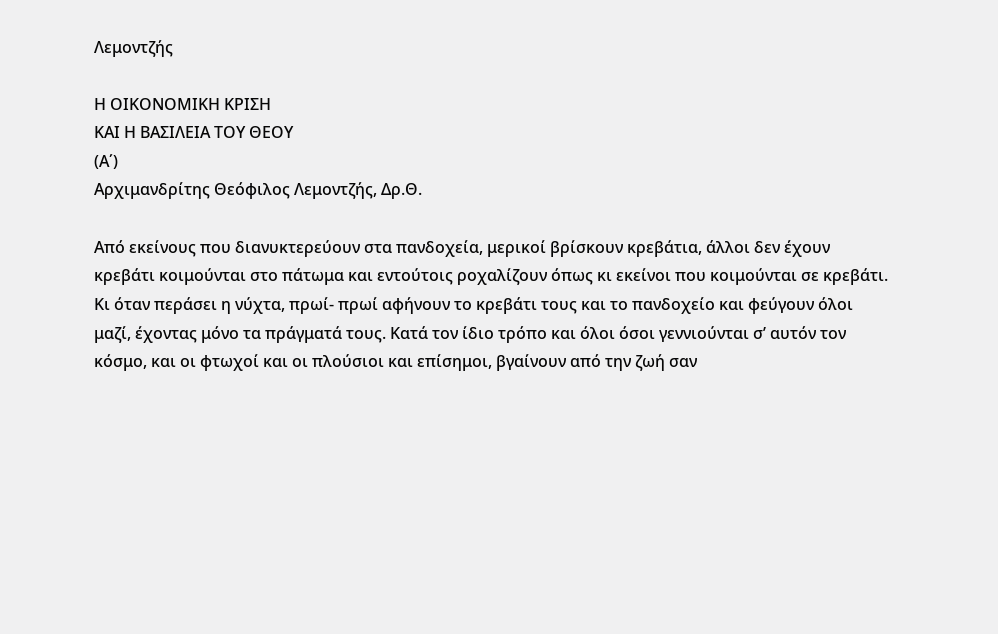Λεμοντζής

Η ΟΙΚΟΝΟΜΙΚΗ ΚΡΙΣΗ
ΚΑΙ Η ΒΑΣΙΛΕΙΑ ΤΟΥ ΘΕΟΥ
(Α΄)
Αρχιμανδρίτης Θεόφιλος Λεμοντζής, Δρ.Θ.

Από εκείνους που διανυκτερεύουν στα πανδοχεία, μερικοί βρίσκουν κρεβάτια, άλλοι δεν έχουν κρεβάτι κοιμούνται στο πάτωμα και εντούτοις ροχαλίζουν όπως κι εκείνοι που κοιμούνται σε κρεβάτι. Κι όταν περάσει η νύχτα, πρωί- πρωί αφήνουν το κρεβάτι τους και το πανδοχείο και φεύγουν όλοι μαζί, έχοντας μόνο τα πράγματά τους. Κατά τον ίδιο τρόπο και όλοι όσοι γεννιούνται σ’ αυτόν τον κόσμο, και οι φτωχοί και οι πλούσιοι και επίσημοι, βγαίνουν από την ζωή σαν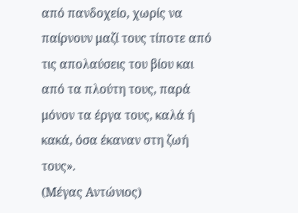από πανδοχείο, χωρίς να παίρνουν μαζί τους τίποτε από τις απολαύσεις του βίου και από τα πλούτη τους, παρά μόνον τα έργα τους, καλά ή κακά, όσα έκαναν στη ζωή τους».
(Μέγας Αντώνιος)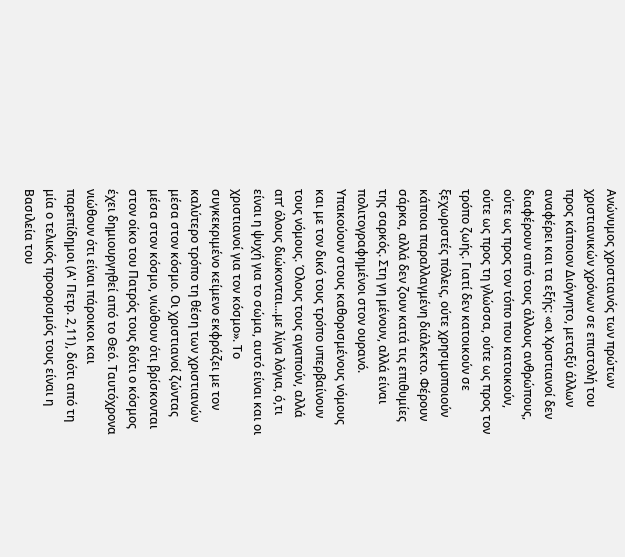Ανώνυμος χριστιανός των πρώτων χριστιανικών χρόνων σε επιστολή του προς κάποιον Διόγνητο, μεταξύ άλλων αναφέρει και τα εξής: «οι Χριστιανοί δεν διαφέρουν από τους άλλους ανθρώπους, ούτε ως προς τον τόπο που κατοικούν, ούτε ως προς τη γλώσσα, ούτε ως προς τον τρόπο ζωής. Γιατί δεν κατοικούν σε ξεχωριστές πόλεις, ούτε χρησιμοποιούν κάποια παραλλαγμένη διάλεκτο. Φέρουν σάρκα, αλλά δεν ζουν κατά τις επιθυμίες της σαρκός. Στη γη μένουν, αλλά είναι πολιτογραφημένοι στον ουρανό. Υπακούουν στους καθορισμένους νόμους και με τον δικό τους τρόπο υπερβαίνουν τους νόμους. Όλους τους αγαπούν, αλλά απ’ όλους διώκονται...με λίγα λόγια, ό,τι είναι η ψυχή για το σώμα, αυτό είναι και οι χριστιανοί για τον κόσμο». Το συγκεκριμένο κείμενο εκφράζει με τον καλύτερο τρόπο τη θέση των χριστιανών μέσα στον κόσμο. Οι χριστιανοί ζώντας μέσα στον κόσμο, νιώθουν ότι βρίσκονται στον οίκο του Πατρός τους διότι ο κόσμος έχει δημιουργηθεί από το Θεό. Ταυτόχρονα νιώθουν ότι είναι πάροικοι και παρεπίδημοι (Α' Πετρ. 2,11), διότι από τη μία ο τελικός προορισμός τους είναι η Βασιλεία του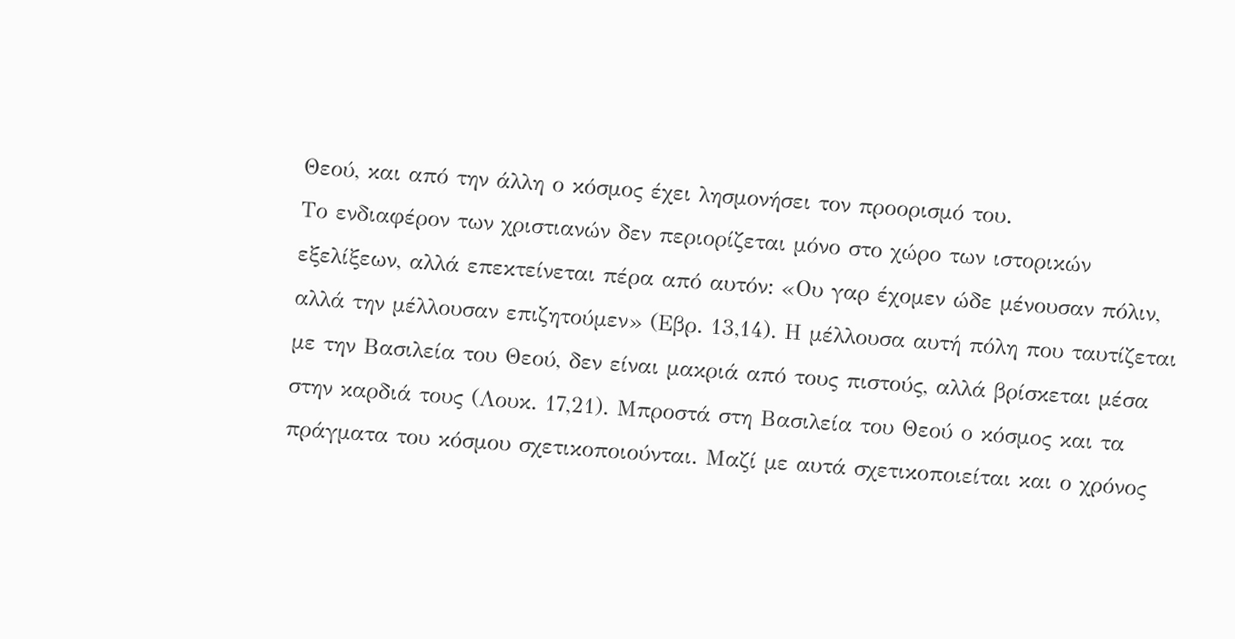Θεού, και από την άλλη ο κόσμος έχει λησμονήσει τον προορισμό του.
Το ενδιαφέρον των χριστιανών δεν περιορίζεται μόνο στο χώρο των ιστορικών εξελίξεων, αλλά επεκτείνεται πέρα από αυτόν: «Ου γαρ έχομεν ώδε μένουσαν πόλιν, αλλά την μέλλουσαν επιζητούμεν» (Εβρ. 13,14). Η μέλλουσα αυτή πόλη που ταυτίζεται με την Βασιλεία του Θεού, δεν είναι μακριά από τους πιστούς, αλλά βρίσκεται μέσα στην καρδιά τους (Λουκ. 17,21). Μπροστά στη Βασιλεία του Θεού ο κόσμος και τα πράγματα του κόσμου σχετικοποιούνται. Μαζί με αυτά σχετικοποιείται και ο χρόνος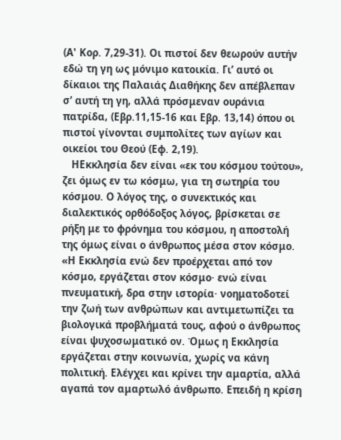(Α' Κορ. 7,29-31). Οι πιστοί δεν θεωρούν αυτήν εδώ τη γη ως μόνιμο κατοικία. Γι’ αυτό οι δίκαιοι της Παλαιάς Διαθήκης δεν απέβλεπαν σ’ αυτή τη γη, αλλά πρόσμεναν ουράνια πατρίδα, (Εβρ.11,15-16 και Εβρ. 13,14) όπου οι πιστοί γίνονται συμπολίτες των αγίων και οικείοι του Θεού (Εφ. 2,19).
   ΗΕκκλησία δεν είναι «εκ του κόσμου τούτου», ζει όμως εν τω κόσμω, για τη σωτηρία του κόσμου. Ο λόγος της, ο συνεκτικός και διαλεκτικός ορθόδοξος λόγος, βρίσκεται σε ρήξη με το φρόνημα του κόσμου, η αποστολή της όμως είναι ο άνθρωπος μέσα στον κόσμο. «Η Εκκλησία ενώ δεν προέρχεται από τον κόσμο, εργάζεται στον κόσμο· ενώ είναι πνευματική, δρα στην ιστορία· νοηματοδοτεί την ζωή των ανθρώπων και αντιμετωπίζει τα βιολογικά προβλήματά τους, αφού ο άνθρωπος είναι ψυχοσωματικό ον. Όμως η Εκκλησία εργάζεται στην κοινωνία, χωρίς να κάνη πολιτική. Ελέγχει και κρίνει την αμαρτία, αλλά αγαπά τον αμαρτωλό άνθρωπο. Επειδή η κρίση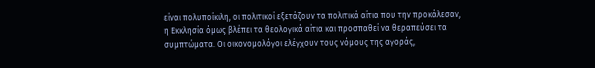είναι πολυποίκιλη, οι πολιτικοί εξετάζουν τα πολιτικά αίτια που την προκάλεσαν, η Εκκλησία όμως βλέπει τα θεολογικά αίτια και προσπαθεί να θεραπεύσει τα συμπτώματα. Οι οικονομολόγοι ελέγχουν τους νόμους της αγοράς,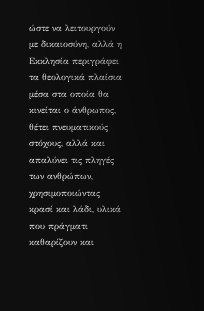ώστε να λειτουργούν με δικαιοσύνη, αλλά η Εκκλησία περιγράφει τα θεολογικά πλαίσια μέσα στα οποία θα κινείται ο άνθρωπος, θέτει πνευματικούς στόχους, αλλά και απαλύνει τις πληγές των ανθρώπων, χρησιμοποιώντας κρασί και λάδι, υλικά που πράγματι καθαρίζουν και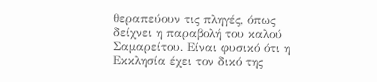θεραπεύουν τις πληγές, όπως δείχνει η παραβολή του καλού Σαμαρείτου. Είναι φυσικό ότι η Εκκλησία έχει τον δικό της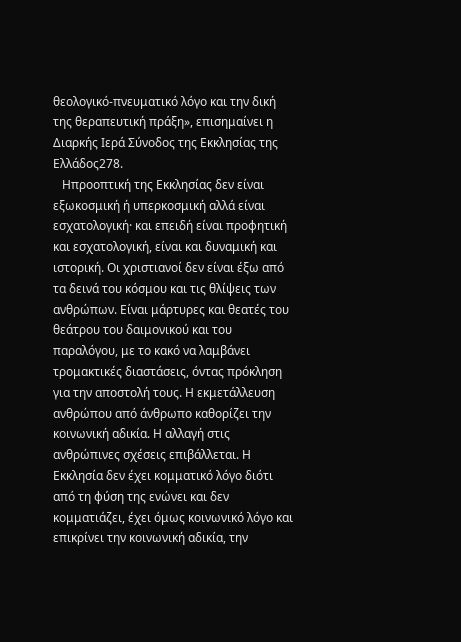θεολογικό-πνευματικό λόγο και την δική της θεραπευτική πράξη», επισημαίνει η Διαρκής Ιερά Σύνοδος της Εκκλησίας της Ελλάδος278.
   Ηπροοπτική της Εκκλησίας δεν είναι εξωκοσμική ή υπερκοσμική αλλά είναι εσχατολογική· και επειδή είναι προφητική και εσχατολογική, είναι και δυναμική και ιστορική. Οι χριστιανοί δεν είναι έξω από τα δεινά του κόσμου και τις θλίψεις των ανθρώπων. Είναι μάρτυρες και θεατές του θεάτρου του δαιμονικού και του παραλόγου, με το κακό να λαμβάνει τρομακτικές διαστάσεις, όντας πρόκληση για την αποστολή τους. Η εκμετάλλευση ανθρώπου από άνθρωπο καθορίζει την κοινωνική αδικία. Η αλλαγή στις ανθρώπινες σχέσεις επιβάλλεται. Η Εκκλησία δεν έχει κομματικό λόγο διότι από τη φύση της ενώνει και δεν κομματιάζει, έχει όμως κοινωνικό λόγο και επικρίνει την κοινωνική αδικία, την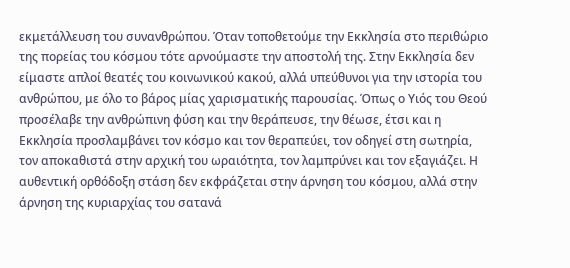εκμετάλλευση του συνανθρώπου. Όταν τοποθετούμε την Εκκλησία στο περιθώριο της πορείας του κόσμου τότε αρνούμαστε την αποστολή της. Στην Εκκλησία δεν είμαστε απλοί θεατές του κοινωνικού κακού, αλλά υπεύθυνοι για την ιστορία του ανθρώπου, με όλο το βάρος μίας χαρισματικής παρουσίας. Όπως ο Υιός του Θεού προσέλαβε την ανθρώπινη φύση και την θεράπευσε, την θέωσε, έτσι και η Εκκλησία προσλαμβάνει τον κόσμο και τον θεραπεύει, τον οδηγεί στη σωτηρία, τον αποκαθιστά στην αρχική του ωραιότητα, τον λαμπρύνει και τον εξαγιάζει. Η αυθεντική ορθόδοξη στάση δεν εκφράζεται στην άρνηση του κόσμου, αλλά στην άρνηση της κυριαρχίας του σατανά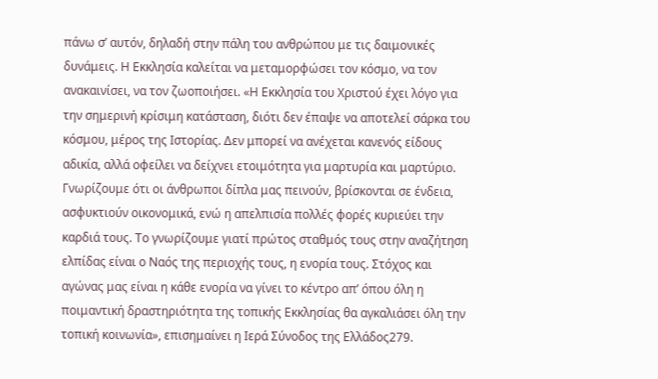πάνω σ’ αυτόν, δηλαδή στην πάλη του ανθρώπου με τις δαιμονικές δυνάμεις. Η Εκκλησία καλείται να μεταμορφώσει τον κόσμο, να τον ανακαινίσει, να τον ζωοποιήσει. «Η Εκκλησία του Χριστού έχει λόγο για την σημερινή κρίσιμη κατάσταση, διότι δεν έπαψε να αποτελεί σάρκα του κόσμου, μέρος της Ιστορίας. Δεν μπορεί να ανέχεται κανενός είδους αδικία, αλλά οφείλει να δείχνει ετοιμότητα για μαρτυρία και μαρτύριο. Γνωρίζουμε ότι οι άνθρωποι δίπλα μας πεινούν, βρίσκονται σε ένδεια, ασφυκτιούν οικονομικά, ενώ η απελπισία πολλές φορές κυριεύει την καρδιά τους. Το γνωρίζουμε γιατί πρώτος σταθμός τους στην αναζήτηση ελπίδας είναι ο Ναός της περιοχής τους, η ενορία τους. Στόχος και αγώνας μας είναι η κάθε ενορία να γίνει το κέντρο απ’ όπου όλη η ποιμαντική δραστηριότητα της τοπικής Εκκλησίας θα αγκαλιάσει όλη την τοπική κοινωνία», επισημαίνει η Ιερά Σύνοδος της Ελλάδος279.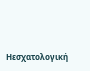Ηεσχατολογική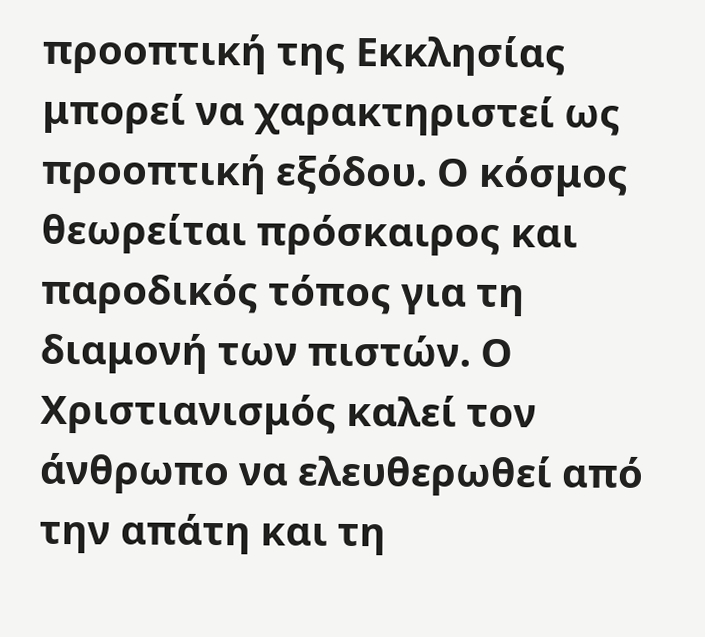προοπτική της Εκκλησίας μπορεί να χαρακτηριστεί ως προοπτική εξόδου. Ο κόσμος θεωρείται πρόσκαιρος και παροδικός τόπος για τη διαμονή των πιστών. Ο Χριστιανισμός καλεί τον άνθρωπο να ελευθερωθεί από την απάτη και τη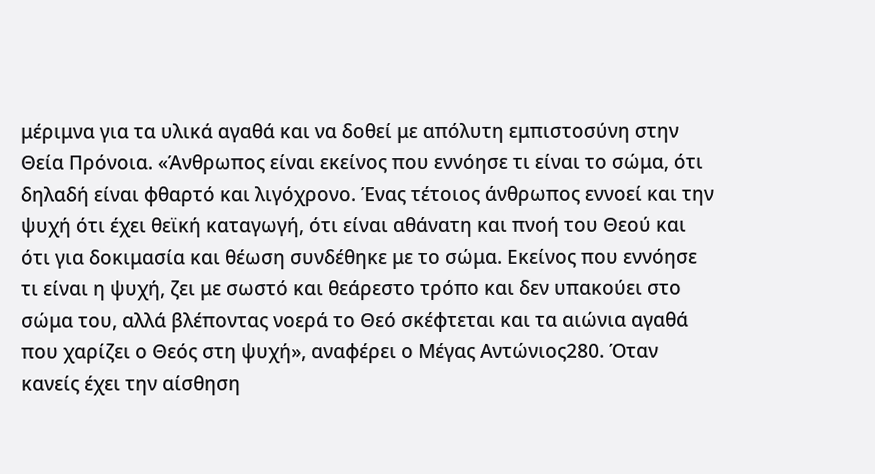μέριμνα για τα υλικά αγαθά και να δοθεί με απόλυτη εμπιστοσύνη στην Θεία Πρόνοια. «Άνθρωπος είναι εκείνος που εννόησε τι είναι το σώμα, ότι δηλαδή είναι φθαρτό και λιγόχρονο. Ένας τέτοιος άνθρωπος εννοεί και την ψυχή ότι έχει θεϊκή καταγωγή, ότι είναι αθάνατη και πνοή του Θεού και ότι για δοκιμασία και θέωση συνδέθηκε με το σώμα. Εκείνος που εννόησε τι είναι η ψυχή, ζει με σωστό και θεάρεστο τρόπο και δεν υπακούει στο σώμα του, αλλά βλέποντας νοερά το Θεό σκέφτεται και τα αιώνια αγαθά που χαρίζει ο Θεός στη ψυχή», αναφέρει ο Μέγας Αντώνιος280. Όταν κανείς έχει την αίσθηση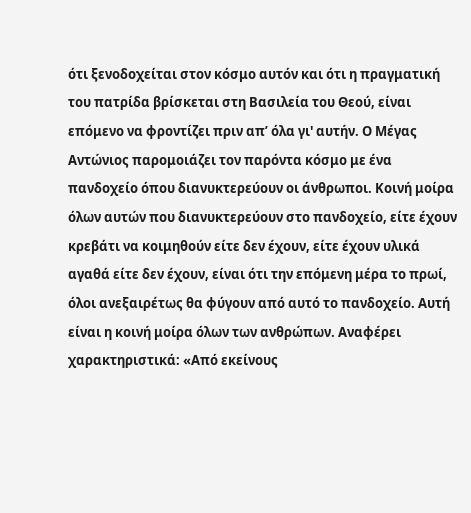ότι ξενοδοχείται στον κόσμο αυτόν και ότι η πραγματική του πατρίδα βρίσκεται στη Βασιλεία του Θεού, είναι επόμενο να φροντίζει πριν απ’ όλα γι' αυτήν. Ο Μέγας Αντώνιος παρομοιάζει τον παρόντα κόσμο με ένα πανδοχείο όπου διανυκτερεύουν οι άνθρωποι. Κοινή μοίρα όλων αυτών που διανυκτερεύουν στο πανδοχείο, είτε έχουν κρεβάτι να κοιμηθούν είτε δεν έχουν, είτε έχουν υλικά αγαθά είτε δεν έχουν, είναι ότι την επόμενη μέρα το πρωί, όλοι ανεξαιρέτως θα φύγουν από αυτό το πανδοχείο. Αυτή είναι η κοινή μοίρα όλων των ανθρώπων. Αναφέρει χαρακτηριστικά: «Από εκείνους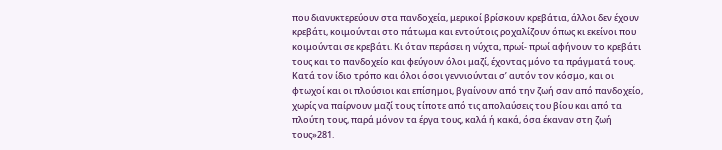που διανυκτερεύουν στα πανδοχεία, μερικοί βρίσκουν κρεβάτια, άλλοι δεν έχουν κρεβάτι, κοιμούνται στο πάτωμα και εντούτοις ροχαλίζουν όπως κι εκείνοι που κοιμούνται σε κρεβάτι. Κι όταν περάσει η νύχτα, πρωί- πρωί αφήνουν το κρεβάτι τους και το πανδοχείο και φεύγουν όλοι μαζί, έχοντας μόνο τα πράγματά τους. Κατά τον ίδιο τρόπο και όλοι όσοι γεννιούνται σ’ αυτόν τον κόσμο, και οι φτωχοί και οι πλούσιοι και επίσημοι, βγαίνουν από την ζωή σαν από πανδοχείο, χωρίς να παίρνουν μαζί τους τίποτε από τις απολαύσεις του βίου και από τα πλούτη τους, παρά μόνον τα έργα τους, καλά ή κακά, όσα έκαναν στη ζωή τους»281.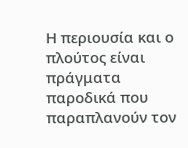Η περιουσία και ο πλούτος είναι πράγματα παροδικά που παραπλανούν τον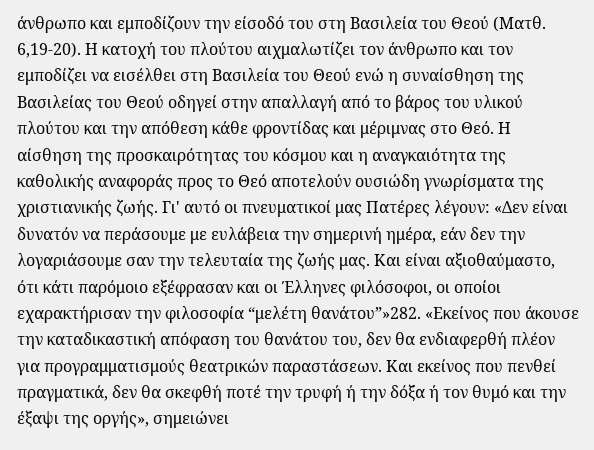άνθρωπο και εμποδίζουν την είσοδό του στη Βασιλεία του Θεού (Ματθ. 6,19-20). Η κατοχή του πλούτου αιχμαλωτίζει τον άνθρωπο και τον εμποδίζει να εισέλθει στη Βασιλεία του Θεού ενώ η συναίσθηση της Βασιλείας του Θεού οδηγεί στην απαλλαγή από το βάρος του υλικού πλούτου και την απόθεση κάθε φροντίδας και μέριμνας στο Θεό. Η αίσθηση της προσκαιρότητας του κόσμου και η αναγκαιότητα της καθολικής αναφοράς προς το Θεό αποτελούν ουσιώδη γνωρίσματα της χριστιανικής ζωής. Γι' αυτό οι πνευματικοί μας Πατέρες λέγουν: «Δεν είναι δυνατόν να περάσουμε με ευλάβεια την σημερινή ημέρα, εάν δεν την λογαριάσουμε σαν την τελευταία της ζωής μας. Και είναι αξιοθαύμαστο, ότι κάτι παρόμοιο εξέφρασαν και οι Έλληνες φιλόσοφοι, οι οποίοι εχαρακτήρισαν την φιλοσοφία “μελέτη θανάτου”»282. «Εκείνος που άκουσε την καταδικαστική απόφαση του θανάτου του, δεν θα ενδιαφερθή πλέον για προγραμματισμούς θεατρικών παραστάσεων. Και εκείνος που πενθεί πραγματικά, δεν θα σκεφθή ποτέ την τρυφή ή την δόξα ή τον θυμό και την έξαψι της οργής», σημειώνει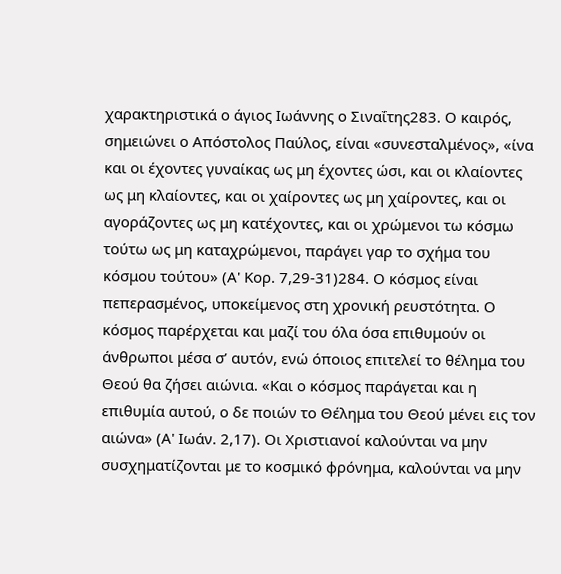χαρακτηριστικά ο άγιος Ιωάννης ο Σιναΐτης283. Ο καιρός, σημειώνει ο Απόστολος Παύλος, είναι «συνεσταλμένος», «ίνα και οι έχοντες γυναίκας ως μη έχοντες ώσι, και οι κλαίοντες ως μη κλαίοντες, και οι χαίροντες ως μη χαίροντες, και οι αγοράζοντες ως μη κατέχοντες, και οι χρώμενοι τω κόσμω τούτω ως μη καταχρώμενοι, παράγει γαρ το σχήμα του κόσμου τούτου» (Α' Κορ. 7,29-31)284. Ο κόσμος είναι πεπερασμένος, υποκείμενος στη χρονική ρευστότητα. Ο κόσμος παρέρχεται και μαζί του όλα όσα επιθυμούν οι άνθρωποι μέσα σ’ αυτόν, ενώ όποιος επιτελεί το θέλημα του Θεού θα ζήσει αιώνια. «Και ο κόσμος παράγεται και η επιθυμία αυτού, ο δε ποιών το Θέλημα του Θεού μένει εις τον αιώνα» (Α' Ιωάν. 2,17). Οι Χριστιανοί καλούνται να μην συσχηματίζονται με το κοσμικό φρόνημα, καλούνται να μην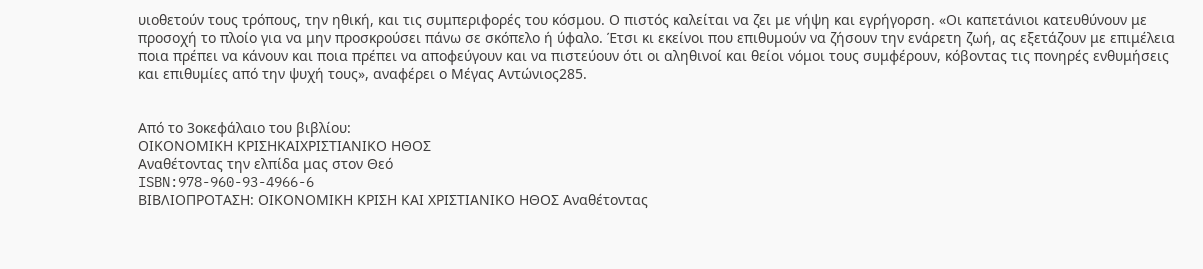υιοθετούν τους τρόπους, την ηθική, και τις συμπεριφορές του κόσμου. Ο πιστός καλείται να ζει με νήψη και εγρήγορση. «Οι καπετάνιοι κατευθύνουν με προσοχή το πλοίο για να μην προσκρούσει πάνω σε σκόπελο ή ύφαλο. Έτσι κι εκείνοι που επιθυμούν να ζήσουν την ενάρετη ζωή, ας εξετάζουν με επιμέλεια ποια πρέπει να κάνουν και ποια πρέπει να αποφεύγουν και να πιστεύουν ότι οι αληθινοί και θείοι νόμοι τους συμφέρουν, κόβοντας τις πονηρές ενθυμήσεις και επιθυμίες από την ψυχή τους», αναφέρει ο Μέγας Αντώνιος285.


Από το 3οκεφάλαιο του βιβλίου:
ΟΙΚΟΝΟΜΙΚΗ ΚΡΙΣΗΚΑΙΧΡΙΣΤΙΑΝΙΚΟ ΗΘΟΣ
Αναθέτοντας την ελπίδα μας στον Θεό
ISBN:978-960-93-4966-6
ΒΙΒΛΙΟΠΡΟΤΑΣΗ: ΟΙΚΟΝΟΜΙΚΗ ΚΡΙΣΗ ΚΑΙ ΧΡΙΣΤΙΑΝΙΚΟ ΗΘΟΣ Αναθέτοντας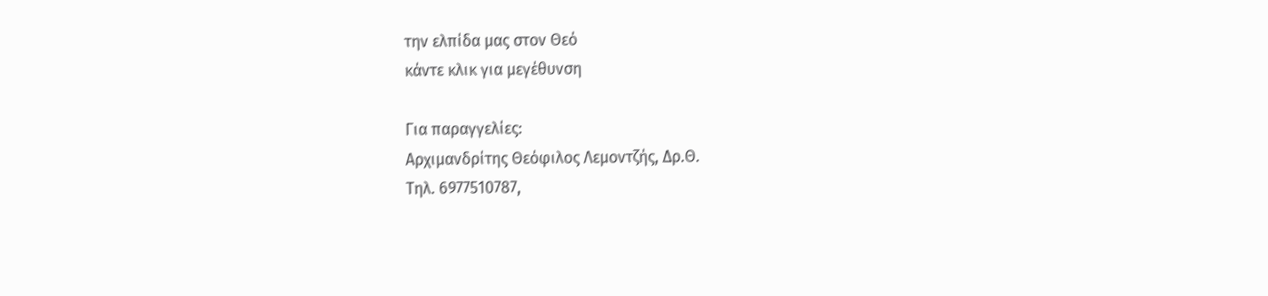την ελπίδα μας στον Θεό
κάντε κλικ για μεγέθυνση

Για παραγγελίες:
Αρχιμανδρίτης Θεόφιλος Λεμοντζής, Δρ.Θ.
Τηλ. 6977510787,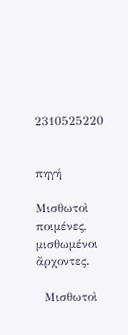2310525220


πηγή

Μισθωτοὶ ποιμένες, μισθωμένοι ἄρχοντες.

  Μισθωτοὶ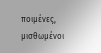ποιμένες, μισθωμένοι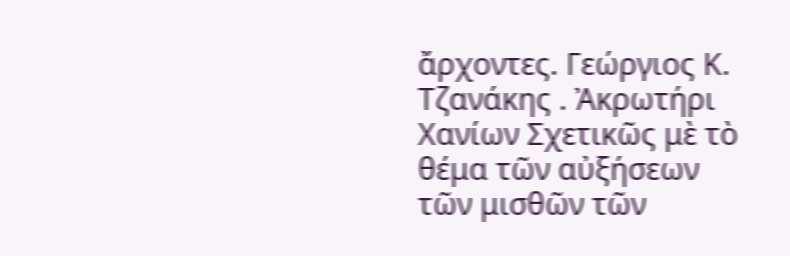ἄρχοντες. Γεώργιος Κ. Τζανάκης . Ἀκρωτήρι Χανίων Σχετικῶς μὲ τὸ θέμα τῶν αὐξήσεων τῶν μισθῶν τῶν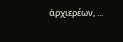ἀρχιερέων, ...